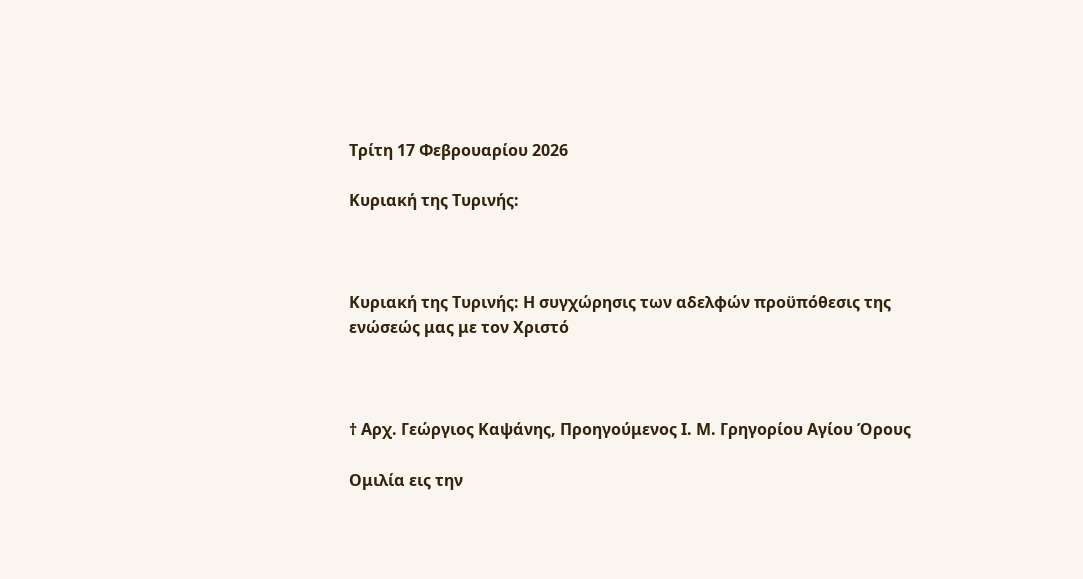Τρίτη 17 Φεβρουαρίου 2026

Κυριακή της Τυρινής:



Κυριακή της Τυρινής: Η συγχώρησις των αδελφών προϋπόθεσις της ενώσεώς μας με τον Χριστό



† Αρχ. Γεώργιος Καψάνης, Προηγούμενος Ι. Μ. Γρηγορίου Αγίου Όρους

Ομιλία εις την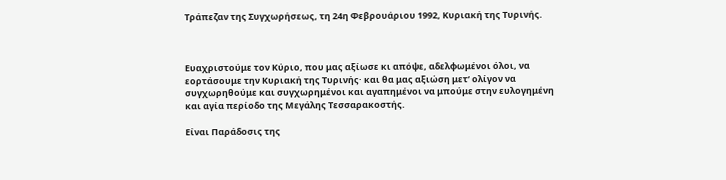Τράπεζαν της Συγχωρήσεως, τη 24η Φεβρουάριου 1992, Κυριακή της Τυρινής.



Ευαχριστούμε τον Κύριο, που μας αξίωσε κι απόψε, αδελφωμένοι όλοι, να εορτάσουμε την Κυριακή της Τυρινής· και θα μας αξιώση μετ’ ολίγον να συγχωρηθούμε και συγχωρημένοι και αγαπημένοι να μπούμε στην ευλογημένη και αγία περίοδο της Μεγάλης Τεσσαρακοστής.

Είναι Παράδοσις της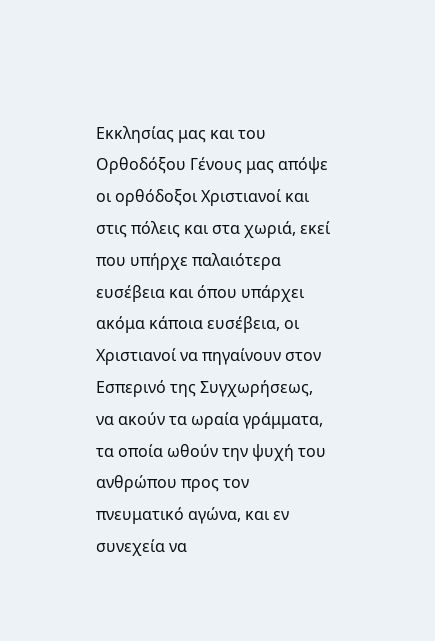Εκκλησίας μας και του Ορθοδόξου Γένους μας απόψε οι ορθόδοξοι Χριστιανοί και στις πόλεις και στα χωριά, εκεί που υπήρχε παλαιότερα ευσέβεια και όπου υπάρχει ακόμα κάποια ευσέβεια, οι Χριστιανοί να πηγαίνουν στον Εσπερινό της Συγχωρήσεως, να ακούν τα ωραία γράμματα, τα οποία ωθούν την ψυχή του ανθρώπου προς τον πνευματικό αγώνα, και εν συνεχεία να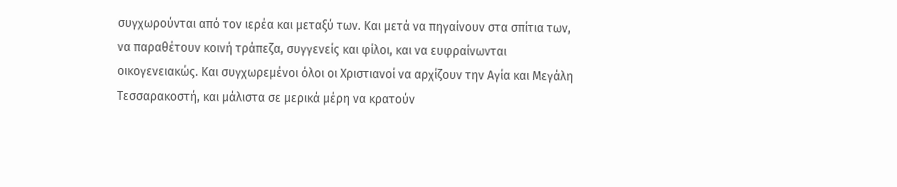συγχωρούνται από τον ιερέα και μεταξύ των. Και μετά να πηγαίνουν στα σπίτια των, να παραθέτουν κοινή τράπεζα, συγγενείς και φίλοι, και να ευφραίνωνται οικογενειακώς. Και συγχωρεμένοι όλοι οι Χριστιανοί να αρχίζουν την Αγία και Μεγάλη Τεσσαρακοστή, και μάλιστα σε μερικά μέρη να κρατούν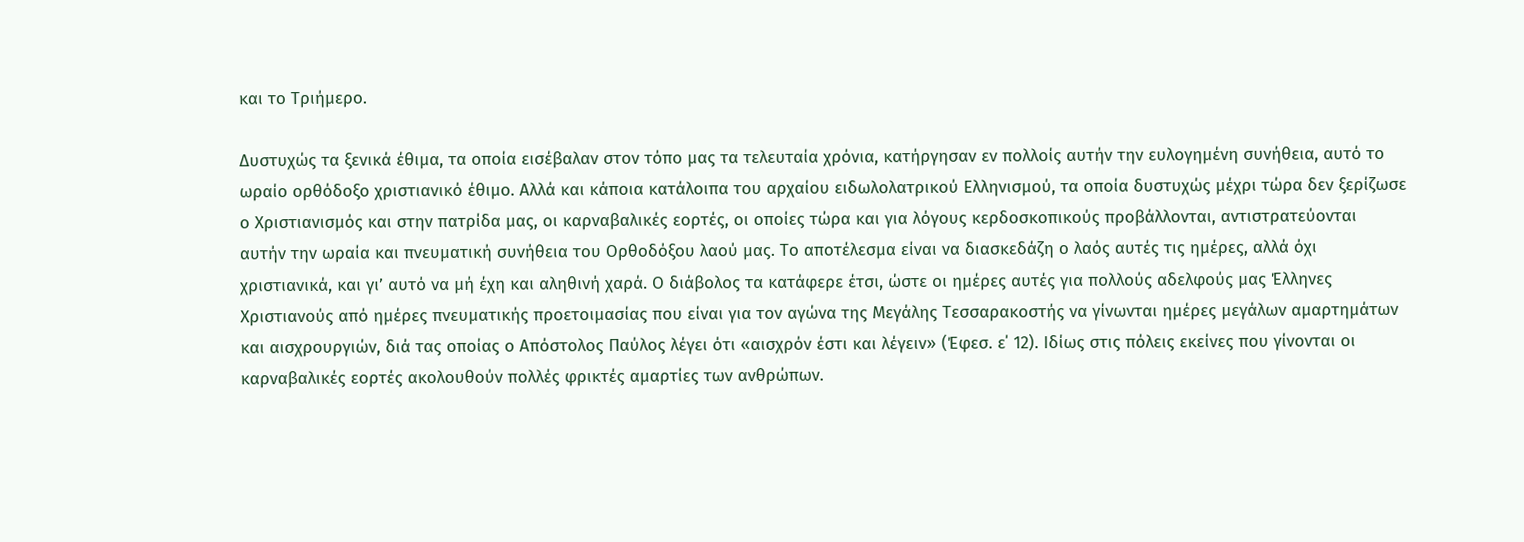και το Τριήμερο.

Δυστυχώς τα ξενικά έθιμα, τα οποία εισέβαλαν στον τόπο μας τα τελευταία χρόνια, κατήργησαν εν πολλοίς αυτήν την ευλογημένη συνήθεια, αυτό το ωραίο ορθόδοξο χριστιανικό έθιμο. Αλλά και κάποια κατάλοιπα του αρχαίου ειδωλολατρικού Ελληνισμού, τα οποία δυστυχώς μέχρι τώρα δεν ξερίζωσε ο Χριστιανισμός και στην πατρίδα μας, οι καρναβαλικές εορτές, οι οποίες τώρα και για λόγους κερδοσκοπικούς προβάλλονται, αντιστρατεύονται αυτήν την ωραία και πνευματική συνήθεια του Ορθοδόξου λαού μας. Το αποτέλεσμα είναι να διασκεδάζη ο λαός αυτές τις ημέρες, αλλά όχι χριστιανικά, και γι’ αυτό να μή έχη και αληθινή χαρά. Ο διάβολος τα κατάφερε έτσι, ώστε οι ημέρες αυτές για πολλούς αδελφούς μας Έλληνες Χριστιανούς από ημέρες πνευματικής προετοιμασίας που είναι για τον αγώνα της Μεγάλης Τεσσαρακοστής να γίνωνται ημέρες μεγάλων αμαρτημάτων και αισχρουργιών, διά τας οποίας ο Απόστολος Παύλος λέγει ότι «αισχρόν έστι και λέγειν» (Έφεσ. ε΄ 12). Ιδίως στις πόλεις εκείνες που γίνονται οι καρναβαλικές εορτές ακολουθούν πολλές φρικτές αμαρτίες των ανθρώπων.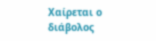Χαίρεται ο διάβολος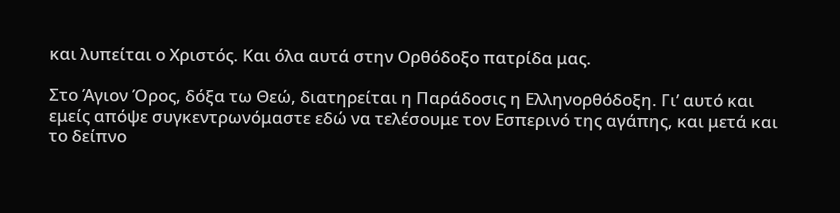και λυπείται ο Χριστός. Και όλα αυτά στην Ορθόδοξο πατρίδα μας.

Στο Άγιον Όρος, δόξα τω Θεώ, διατηρείται η Παράδοσις η Ελληνορθόδοξη. Γι’ αυτό και εμείς απόψε συγκεντρωνόμαστε εδώ να τελέσουμε τον Εσπερινό της αγάπης, και μετά και το δείπνο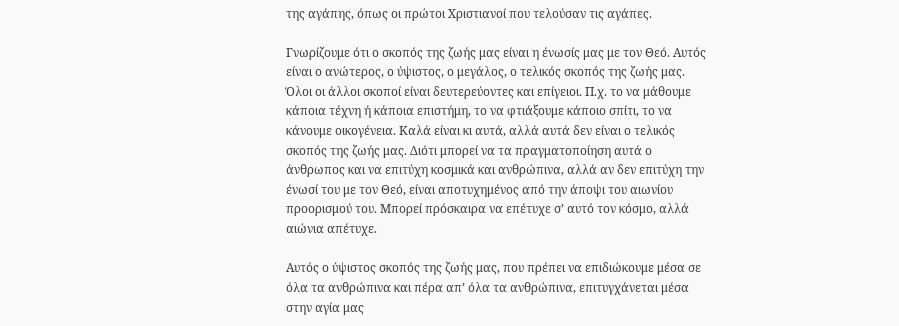της αγάπης, όπως οι πρώτοι Χριστιανοί που τελούσαν τις αγάπες.

Γνωρίζουμε ότι ο σκοπός της ζωής μας είναι η ένωσίς μας με τον Θεό. Αυτός είναι ο ανώτερος, ο ύψιστος, ο μεγάλος, ο τελικός σκοπός της ζωής μας. Όλοι οι άλλοι σκοποί είναι δευτερεύοντες και επίγειοι. Π.χ. το να μάθουμε κάποια τέχνη ή κάποια επιστήμη, το να φτιάξουμε κάποιο σπίτι, το να κάνουμε οικογένεια. Καλά είναι κι αυτά, αλλά αυτά δεν είναι ο τελικός σκοπός της ζωής μας. Διότι μπορεί να τα πραγματοποίηση αυτά ο άνθρωπος και να επιτύχη κοσμικά και ανθρώπινα, αλλά αν δεν επιτύχη την ένωσί του με τον Θεό, είναι αποτυχημένος από την άποψι του αιωνίου προορισμού του. Μπορεί πρόσκαιρα να επέτυχε σ’ αυτό τον κόσμο, αλλά αιώνια απέτυχε.

Αυτός ο ύψιστος σκοπός της ζωής μας, που πρέπει να επιδιώκουμε μέσα σε όλα τα ανθρώπινα και πέρα απ’ όλα τα ανθρώπινα, επιτυγχάνεται μέσα στην αγία μας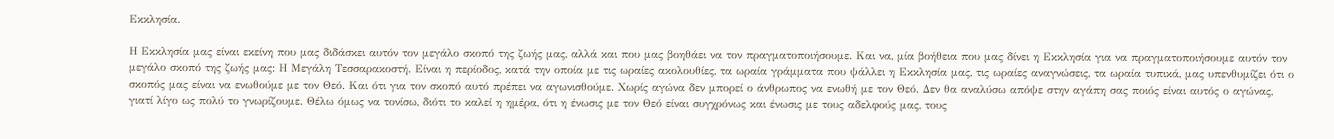Εκκλησία.

Η Εκκλησία μας είναι εκείνη που μας διδάσκει αυτόν τον μεγάλο σκοπό της ζωής μας, αλλά και που μας βοηθάει να τον πραγματοποιήσουμε. Και να, μία βοήθεια που μας δίνει η Εκκλησία για να πραγματοποιήσουμε αυτόν τον μεγάλο σκοπό της ζωής μας: Η Μεγάλη Τεσσαρακοστή. Είναι η περίοδος, κατά την οποία με τις ωραίες ακολουθίες, τα ωραία γράμματα που ψάλλει η Εκκλησία μας, τις ωραίες αναγνώσεις, τα ωραία τυπικά, μας υπενθυμίζει ότι ο σκοπός μας είναι να ενωθούμε με τον Θεό. Και ότι για τον σκοπό αυτό πρέπει να αγωνισθούμε. Χωρίς αγώνα δεν μπορεί ο άνθρωπος να ενωθή με τον Θεό. Δεν θα αναλύσω απόψε στην αγάπη σας ποιός είναι αυτός ο αγώνας, γιατί λίγο ως πολύ το γνωρίζουμε. Θέλω όμως να τονίσω, διότι το καλεί η ημέρα, ότι η ένωσις με τον Θεό είναι συγχρόνως και ένωσις με τους αδελφούς μας, τους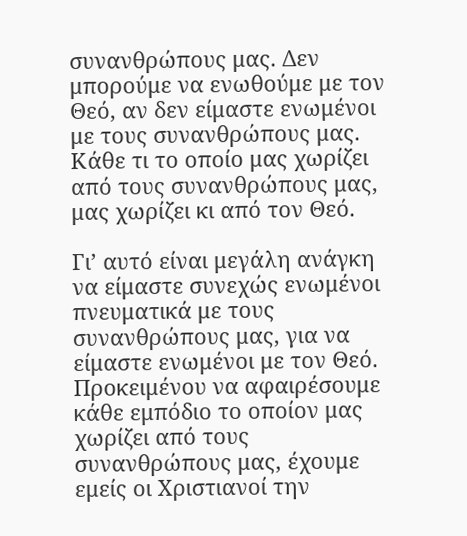συνανθρώπους μας. Δεν μπορούμε να ενωθούμε με τον Θεό, αν δεν είμαστε ενωμένοι με τους συνανθρώπους μας. Κάθε τι το οποίο μας χωρίζει από τους συνανθρώπους μας, μας χωρίζει κι από τον Θεό.

Γι’ αυτό είναι μεγάλη ανάγκη να είμαστε συνεχώς ενωμένοι πνευματικά με τους συνανθρώπους μας, για να είμαστε ενωμένοι με τον Θεό. Προκειμένου να αφαιρέσουμε κάθε εμπόδιο το οποίον μας χωρίζει από τους συνανθρώπους μας, έχουμε εμείς οι Χριστιανοί την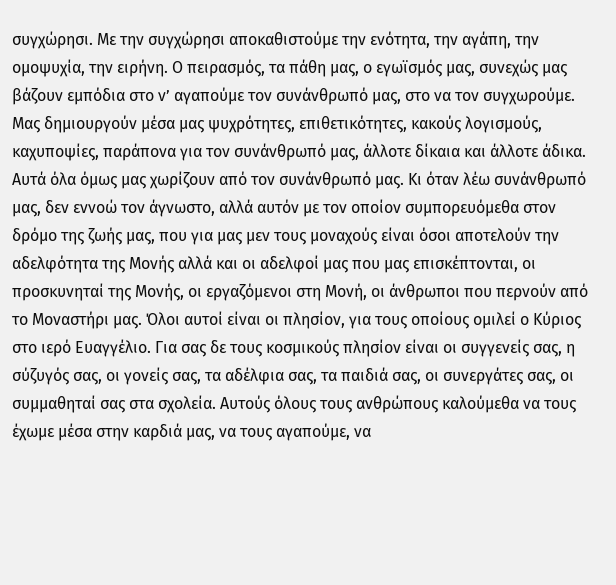συγχώρησι. Με την συγχώρησι αποκαθιστούμε την ενότητα, την αγάπη, την ομοψυχία, την ειρήνη. Ο πειρασμός, τα πάθη μας, ο εγωϊσμός μας, συνεχώς μας βάζουν εμπόδια στο ν’ αγαπούμε τον συνάνθρωπό μας, στο να τον συγχωρούμε. Μας δημιουργούν μέσα μας ψυχρότητες, επιθετικότητες, κακούς λογισμούς, καχυποψίες, παράπονα για τον συνάνθρωπό μας, άλλοτε δίκαια και άλλοτε άδικα. Αυτά όλα όμως μας χωρίζουν από τον συνάνθρωπό μας. Κι όταν λέω συνάνθρωπό μας, δεν εννοώ τον άγνωστο, αλλά αυτόν με τον οποίον συμπορευόμεθα στον δρόμο της ζωής μας, που για μας μεν τους μοναχούς είναι όσοι αποτελούν την αδελφότητα της Μονής αλλά και οι αδελφοί μας που μας επισκέπτονται, οι προσκυνηταί της Μονής, οι εργαζόμενοι στη Μονή, οι άνθρωποι που περνούν από το Μοναστήρι μας. Όλοι αυτοί είναι οι πλησίον, για τους οποίους ομιλεί ο Κύριος στο ιερό Ευαγγέλιο. Για σας δε τους κοσμικούς πλησίον είναι οι συγγενείς σας, η σύζυγός σας, οι γονείς σας, τα αδέλφια σας, τα παιδιά σας, οι συνεργάτες σας, οι συμμαθηταί σας στα σχολεία. Αυτούς όλους τους ανθρώπους καλούμεθα να τους έχωμε μέσα στην καρδιά μας, να τους αγαπούμε, να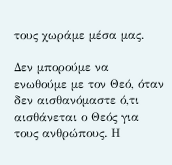τους χωράμε μέσα μας.

Δεν μπορούμε να ενωθούμε με τον Θεό, όταν δεν αισθανόμαστε ό,τι αισθάνεται ο Θεός για τους ανθρώπους. Η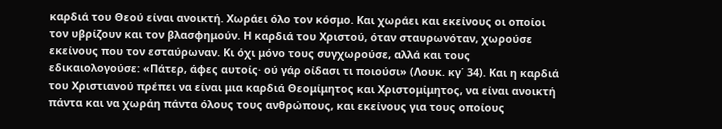καρδιά του Θεού είναι ανοικτή. Χωράει όλο τον κόσμο. Και χωράει και εκείνους οι οποίοι τον υβρίζουν και τον βλασφημούν. Η καρδιά του Χριστού, όταν σταυρωνόταν, χωρούσε εκείνους που τον εσταύρωναν. Κι όχι μόνο τους συγχωρούσε, αλλά και τους εδικαιολογούσε: «Πάτερ, άφες αυτοίς· ού γάρ οίδασι τι ποιούσι» (Λουκ. κγ΄ 34). Και η καρδιά του Χριστιανού πρέπει να είναι μια καρδιά Θεομίμητος και Χριστομίμητος, να είναι ανοικτή πάντα και να χωράη πάντα όλους τους ανθρώπους, και εκείνους για τους οποίους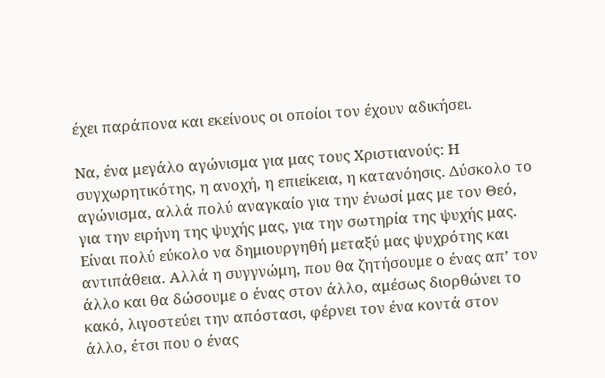έχει παράπονα και εκείνους οι οποίοι τον έχουν αδικήσει.

Να, ένα μεγάλο αγώνισμα για μας τους Χριστιανούς: Η συγχωρητικότης, η ανοχή, η επιείκεια, η κατανόησις. Δύσκολο το αγώνισμα, αλλά πολύ αναγκαίο για την ένωσί μας με τον Θεό, για την ειρήνη της ψυχής μας, για την σωτηρία της ψυχής μας. Είναι πολύ εύκολο να δημιουργηθή μεταξύ μας ψυχρότης και αντιπάθεια. Αλλά η συγγνώμη, που θα ζητήσουμε ο ένας απ’ τον άλλο και θα δώσουμε ο ένας στον άλλο, αμέσως διορθώνει το κακό, λιγοστεύει την απόστασι, φέρνει τον ένα κοντά στον άλλο, έτσι που ο ένας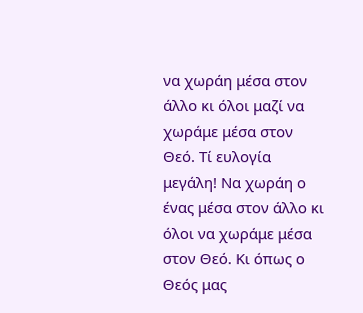να χωράη μέσα στον άλλο κι όλοι μαζί να χωράμε μέσα στον Θεό. Τί ευλογία μεγάλη! Να χωράη ο ένας μέσα στον άλλο κι όλοι να χωράμε μέσα στον Θεό. Κι όπως ο Θεός μας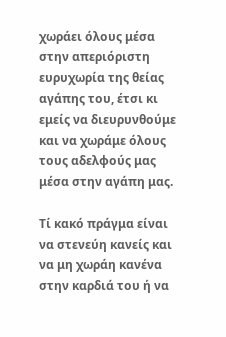χωράει όλους μέσα στην απεριόριστη ευρυχωρία της θείας αγάπης του, έτσι κι εμείς να διευρυνθούμε και να χωράμε όλους τους αδελφούς μας μέσα στην αγάπη μας.

Τί κακό πράγμα είναι να στενεύη κανείς και να μη χωράη κανένα στην καρδιά του ή να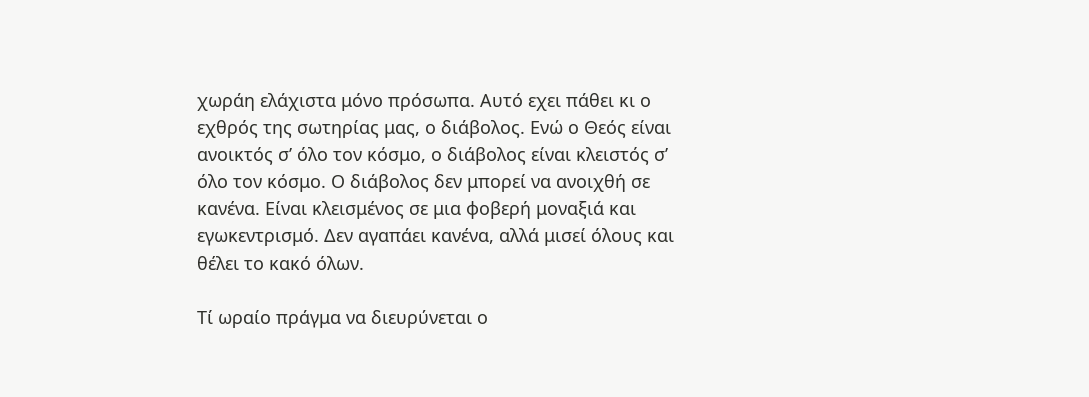χωράη ελάχιστα μόνο πρόσωπα. Αυτό εχει πάθει κι ο εχθρός της σωτηρίας μας, ο διάβολος. Ενώ ο Θεός είναι ανοικτός σ’ όλο τον κόσμο, ο διάβολος είναι κλειστός σ’ όλο τον κόσμο. Ο διάβολος δεν μπορεί να ανοιχθή σε κανένα. Είναι κλεισμένος σε μια φοβερή μοναξιά και εγωκεντρισμό. Δεν αγαπάει κανένα, αλλά μισεί όλους και θέλει το κακό όλων.

Τί ωραίο πράγμα να διευρύνεται ο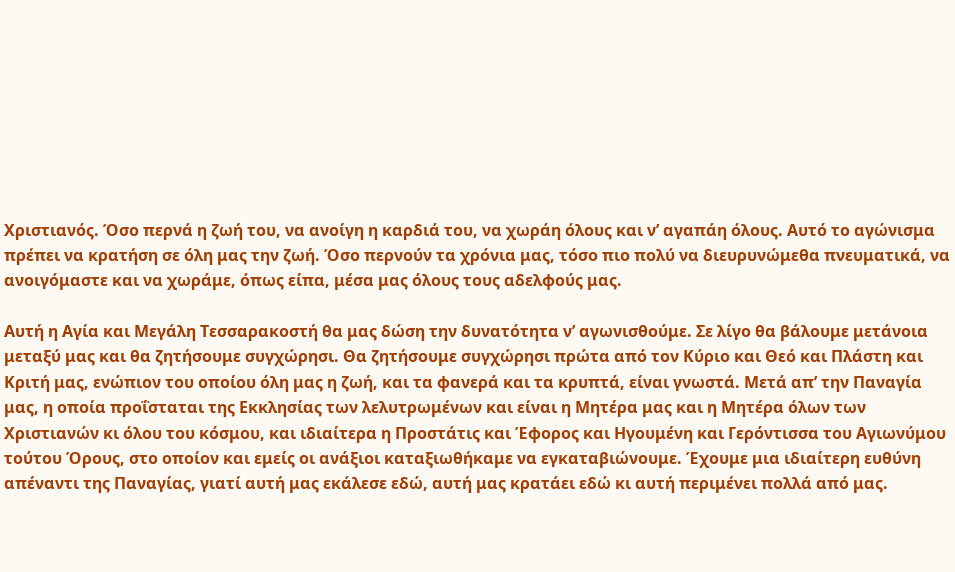Χριστιανός. Όσο περνά η ζωή του, να ανοίγη η καρδιά του, να χωράη όλους και ν’ αγαπάη όλους. Αυτό το αγώνισμα πρέπει να κρατήση σε όλη μας την ζωή. Όσο περνούν τα χρόνια μας, τόσο πιο πολύ να διευρυνώμεθα πνευματικά, να ανοιγόμαστε και να χωράμε, όπως είπα, μέσα μας όλους τους αδελφούς μας.

Αυτή η Αγία και Μεγάλη Τεσσαρακοστή θα μας δώση την δυνατότητα ν’ αγωνισθούμε. Σε λίγο θα βάλουμε μετάνοια μεταξύ μας και θα ζητήσουμε συγχώρησι. Θα ζητήσουμε συγχώρησι πρώτα από τον Κύριο και Θεό και Πλάστη και Κριτή μας, ενώπιον του οποίου όλη μας η ζωή, και τα φανερά και τα κρυπτά, είναι γνωστά. Μετά απ’ την Παναγία μας, η οποία προΐσταται της Εκκλησίας των λελυτρωμένων και είναι η Μητέρα μας και η Μητέρα όλων των Χριστιανών κι όλου του κόσμου, και ιδιαίτερα η Προστάτις και Έφορος και Ηγουμένη και Γερόντισσα του Αγιωνύμου τούτου Όρους, στο οποίον και εμείς οι ανάξιοι καταξιωθήκαμε να εγκαταβιώνουμε. Έχουμε μια ιδιαίτερη ευθύνη απέναντι της Παναγίας, γιατί αυτή μας εκάλεσε εδώ, αυτή μας κρατάει εδώ κι αυτή περιμένει πολλά από μας.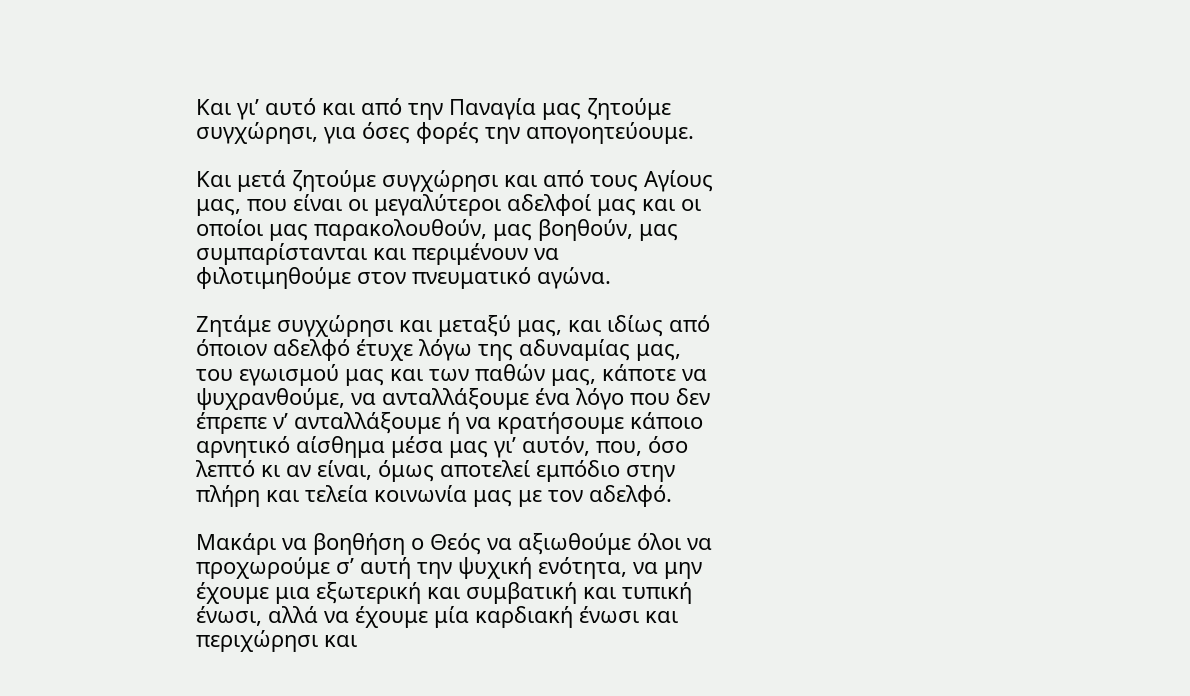Και γι’ αυτό και από την Παναγία μας ζητούμε συγχώρησι, για όσες φορές την απογοητεύουμε.

Και μετά ζητούμε συγχώρησι και από τους Αγίους μας, που είναι οι μεγαλύτεροι αδελφοί μας και οι οποίοι μας παρακολουθούν, μας βοηθούν, μας συμπαρίστανται και περιμένουν να φιλοτιμηθούμε στον πνευματικό αγώνα.

Ζητάμε συγχώρησι και μεταξύ μας, και ιδίως από όποιον αδελφό έτυχε λόγω της αδυναμίας μας, του εγωισμού μας και των παθών μας, κάποτε να ψυχρανθούμε, να ανταλλάξουμε ένα λόγο που δεν έπρεπε ν’ ανταλλάξουμε ή να κρατήσουμε κάποιο αρνητικό αίσθημα μέσα μας γι’ αυτόν, που, όσο λεπτό κι αν είναι, όμως αποτελεί εμπόδιο στην πλήρη και τελεία κοινωνία μας με τον αδελφό.

Μακάρι να βοηθήση ο Θεός να αξιωθούμε όλοι να προχωρούμε σ’ αυτή την ψυχική ενότητα, να μην έχουμε μια εξωτερική και συμβατική και τυπική ένωσι, αλλά να έχουμε μία καρδιακή ένωσι και περιχώρησι και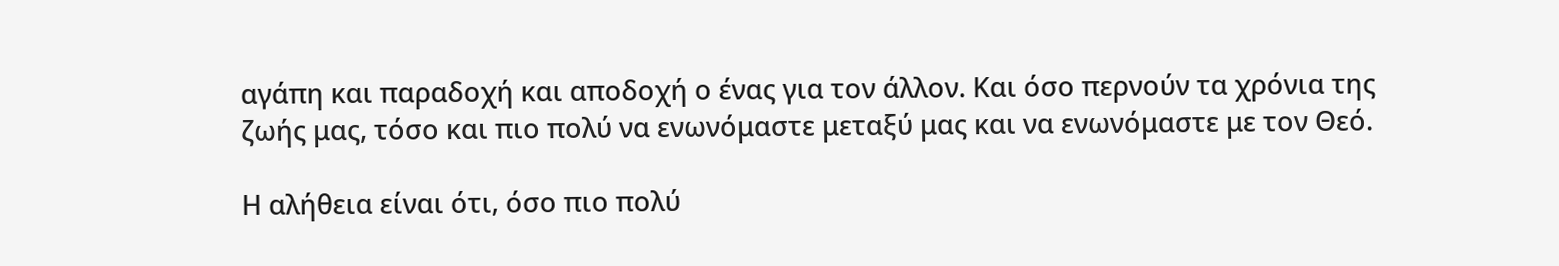αγάπη και παραδοχή και αποδοχή ο ένας για τον άλλον. Και όσο περνούν τα χρόνια της ζωής μας, τόσο και πιο πολύ να ενωνόμαστε μεταξύ μας και να ενωνόμαστε με τον Θεό.

Η αλήθεια είναι ότι, όσο πιο πολύ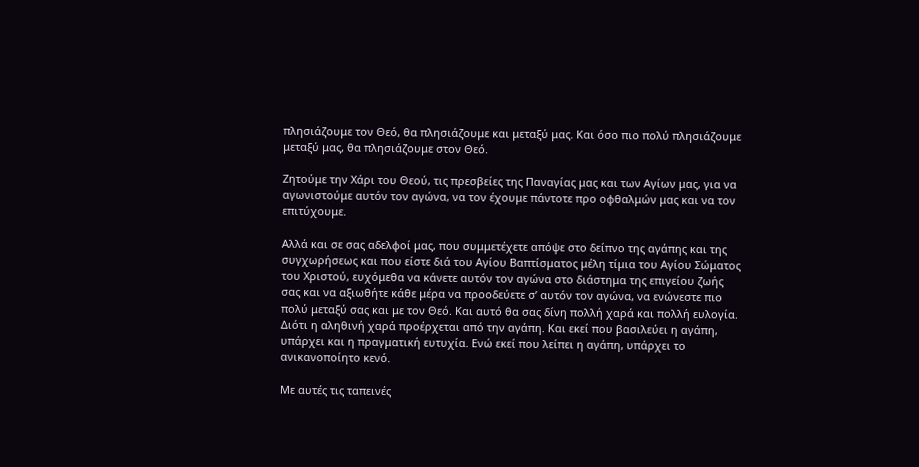πλησιάζουμε τον Θεό, θα πλησιάζουμε και μεταξύ μας. Και όσο πιο πολύ πλησιάζουμε μεταξύ μας, θα πλησιάζουμε στον Θεό.

Ζητούμε την Χάρι του Θεού, τις πρεσβείες της Παναγίας μας και των Αγίων μας, για να αγωνιστούμε αυτόν τον αγώνα, να τον έχουμε πάντοτε προ οφθαλμών μας και να τον επιτύχουμε.

Αλλά και σε σας αδελφοί μας, που συμμετέχετε απόψε στο δείπνο της αγάπης και της συγχωρήσεως και που είστε διά του Αγίου Βαπτίσματος μέλη τίμια του Αγίου Σώματος του Χριστού, ευχόμεθα να κάνετε αυτόν τον αγώνα στο διάστημα της επιγείου ζωής σας και να αξιωθήτε κάθε μέρα να προοδεύετε σ’ αυτόν τον αγώνα, να ενώνεστε πιο πολύ μεταξύ σας και με τον Θεό. Και αυτό θα σας δίνη πολλή χαρά και πολλή ευλογία. Διότι η αληθινή χαρά προέρχεται από την αγάπη. Και εκεί που βασιλεύει η αγάπη, υπάρχει και η πραγματική ευτυχία. Ενώ εκεί που λείπει η αγάπη, υπάρχει το ανικανοποίητο κενό.

Με αυτές τις ταπεινές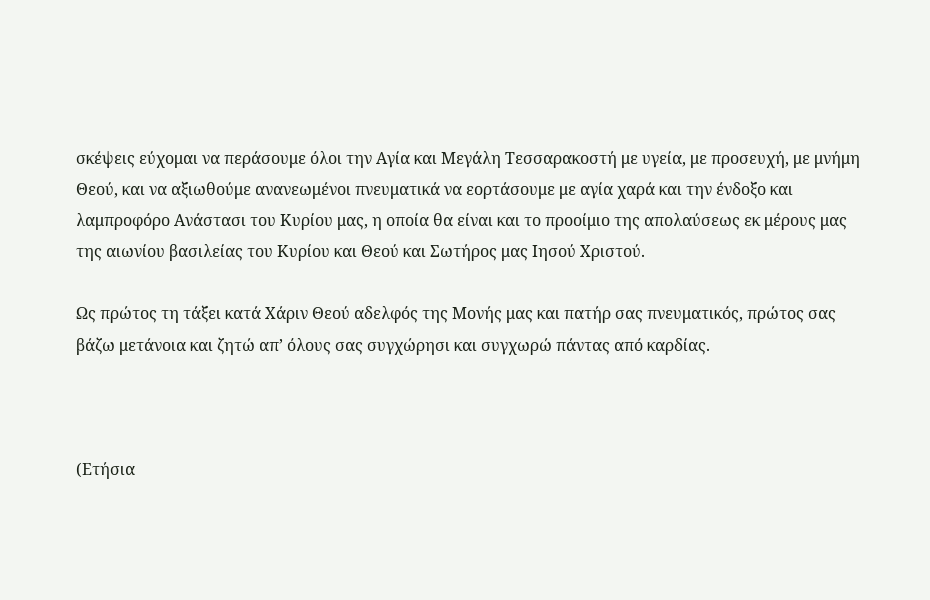σκέψεις εύχομαι να περάσουμε όλοι την Αγία και Μεγάλη Τεσσαρακοστή με υγεία, με προσευχή, με μνήμη Θεού, και να αξιωθούμε ανανεωμένοι πνευματικά να εορτάσουμε με αγία χαρά και την ένδοξο και λαμπροφόρο Ανάστασι του Κυρίου μας, η οποία θα είναι και το προοίμιο της απολαύσεως εκ μέρους μας της αιωνίου βασιλείας του Κυρίου και Θεού και Σωτήρος μας Ιησού Χριστού.

Ως πρώτος τη τάξει κατά Χάριν Θεού αδελφός της Μονής μας και πατήρ σας πνευματικός, πρώτος σας βάζω μετάνοια και ζητώ απ’ όλους σας συγχώρησι και συγχωρώ πάντας από καρδίας.



(Ετήσια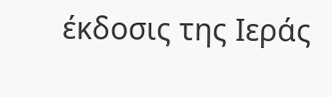έκδοσις της Ιεράς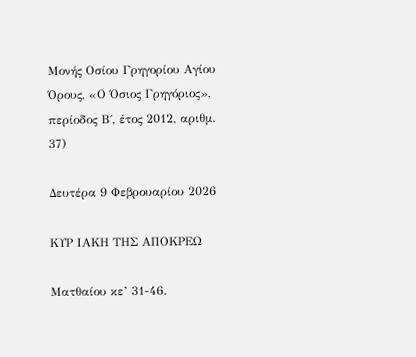Μονής Οσίου Γρηγορίου Αγίου Όρους, «Ο Όσιος Γρηγόριος», περίοδος Β΄, έτος 2012, αριθμ. 37)

Δευτέρα 9 Φεβρουαρίου 2026

ΚΥΡ ΙΑΚΗ ΤΗΣ ΑΠΟΚΡΕΩ

Ματθαίου κε’ 31-46.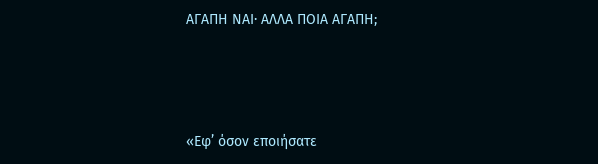ΑΓΑΠΗ ΝΑΙ· ΑΛΛΑ ΠΟΙΑ ΑΓΑΠΗ;





«Εφ’ όσον εποιήσατε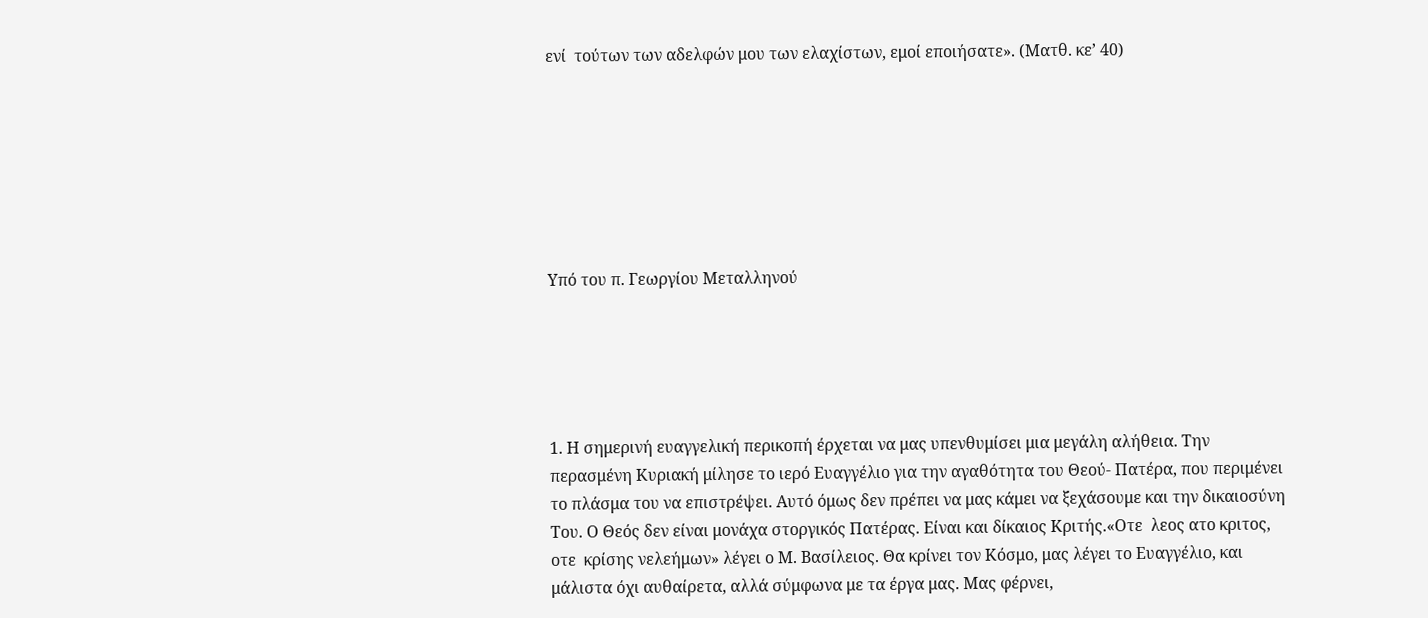ενί  τούτων των αδελφών μου των ελαχίστων, εμοί εποιήσατε». (Ματθ. κε’ 40)







Υπό του π. Γεωργίου Μεταλληνού





1. Η σημερινή ευαγγελική περικοπή έρχεται να μας υπενθυμίσει μια μεγάλη αλήθεια. Την περασμένη Κυριακή μίλησε το ιερό Ευαγγέλιο για την αγαθότητα του Θεού- Πατέρα, που περιμένει το πλάσμα του να επιστρέψει. Αυτό όμως δεν πρέπει να μας κάμει να ξεχάσουμε και την δικαιοσύνη Του. Ο Θεός δεν είναι μονάχα στοργικός Πατέρας. Είναι και δίκαιος Κριτής.«Οτε  λεος ατο κριτος, οτε  κρίσης νελεήμων» λέγει ο Μ. Βασίλειος. Θα κρίνει τον Κόσμο, μας λέγει το Ευαγγέλιο, και μάλιστα όχι αυθαίρετα, αλλά σύμφωνα με τα έργα μας. Μας φέρνει,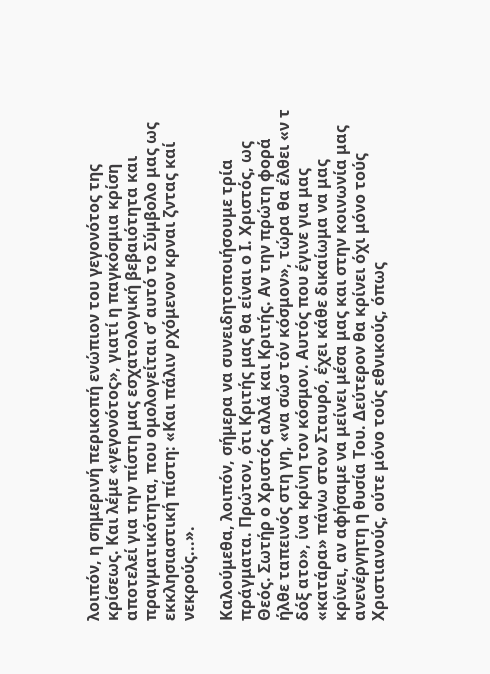λοιπόν, η σημερινή περικοπή ενώπιον του γεγονότος της κρίσεως. Και λέμε «γεγονότος», γιατί η παγκόσμια κρίση αποτελεί για την πίστη μας εσχατολογική βεβαιότητα και πραγματικότητα, που ομολογείται σ’ αυτό το Σύμβολο μας ως εκκλησιαστική πίστη: «Και πάλιν ρχόμενον κρναι ζντας καί νεκρούς...».

Καλούμεθα, λοιπόν, σήμερα να συνειδητοποιήσουμε τρία πράγματα. Πρώτον, ότι Κριτής μας θα είναι ο Ι. Χριστός, ως Θεός. Σωτήρ ο Χριστός αλλά και Κριτής. Αν την πρώτη φορά ήλθε ταπεινός στη γη, «να σώσ τόν κόσμον», τώρα θα έλθει «ν τ δόξ ατο», ίνα κρίνη τον κόσμον. Αυτός που έγινε για μας «κατάρα» πάνω στον Σταυρό, έχει κάθε δικαίωμα να μας κρίνει, αν αφήσαμε να μείνει μέσα μας και στην κοινωνία μας ανενέργητη η θυσία Του. Δεύτερον θα κρίνει όχι μόνο τούς Χριστιανούς, ούτε μόνο τούς εθνικούς, όπως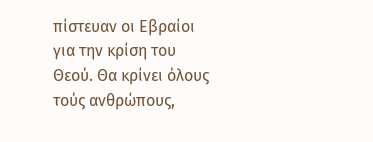πίστευαν οι Εβραίοι για την κρίση του Θεού. Θα κρίνει όλους τούς ανθρώπους,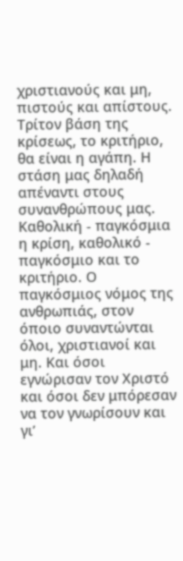χριστιανούς και μη, πιστούς και απίστους. Τρίτον βάση της κρίσεως, το κριτήριο, θα είναι η αγάπη. Η στάση μας δηλαδή απέναντι στους συνανθρώπους μας. Καθολική - παγκόσμια η κρίση, καθολικό - παγκόσμιο και το κριτήριο. Ο παγκόσμιος νόμος της ανθρωπιάς, στον όποιο συναντώνται όλοι, χριστιανοί και μη. Και όσοι εγνώρισαν τον Χριστό και όσοι δεν μπόρεσαν να τον γνωρίσουν και γι’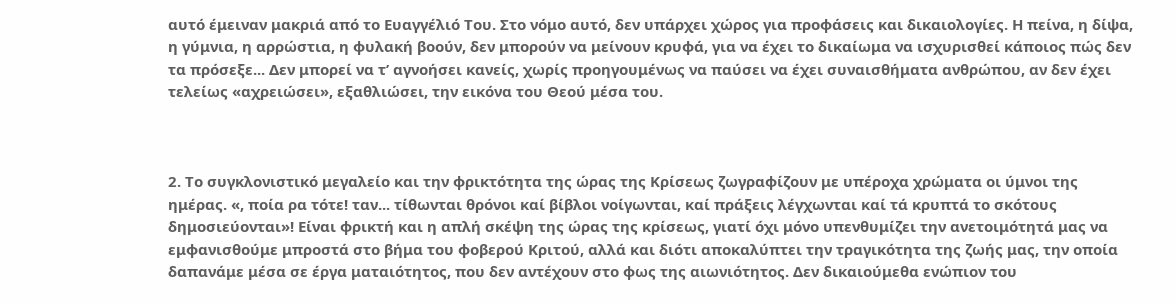αυτό έμειναν μακριά από το Ευαγγέλιό Του. Στο νόμο αυτό, δεν υπάρχει χώρος για προφάσεις και δικαιολογίες. Η πείνα, η δίψα, η γύμνια, η αρρώστια, η φυλακή βοούν, δεν μπορούν να μείνουν κρυφά, για να έχει το δικαίωμα να ισχυρισθεί κάποιος πώς δεν τα πρόσεξε... Δεν μπορεί να τ’ αγνοήσει κανείς, χωρίς προηγουμένως να παύσει να έχει συναισθήματα ανθρώπου, αν δεν έχει τελείως «αχρειώσει», εξαθλιώσει, την εικόνα του Θεού μέσα του.



2. Το συγκλονιστικό μεγαλείο και την φρικτότητα της ώρας της Κρίσεως ζωγραφίζουν με υπέροχα χρώματα οι ύμνοι της ημέρας. «, ποία ρα τότε! ταν... τίθωνται θρόνοι καί βίβλοι νοίγωνται, καί πράξεις λέγχωνται καί τά κρυπτά το σκότους δημοσιεύονται»! Είναι φρικτή και η απλή σκέψη της ώρας της κρίσεως, γιατί όχι μόνο υπενθυμίζει την ανετοιμότητά μας να εμφανισθούμε μπροστά στο βήμα του φοβερού Κριτού, αλλά και διότι αποκαλύπτει την τραγικότητα της ζωής μας, την οποία δαπανάμε μέσα σε έργα ματαιότητος, που δεν αντέχουν στο φως της αιωνιότητος. Δεν δικαιούμεθα ενώπιον του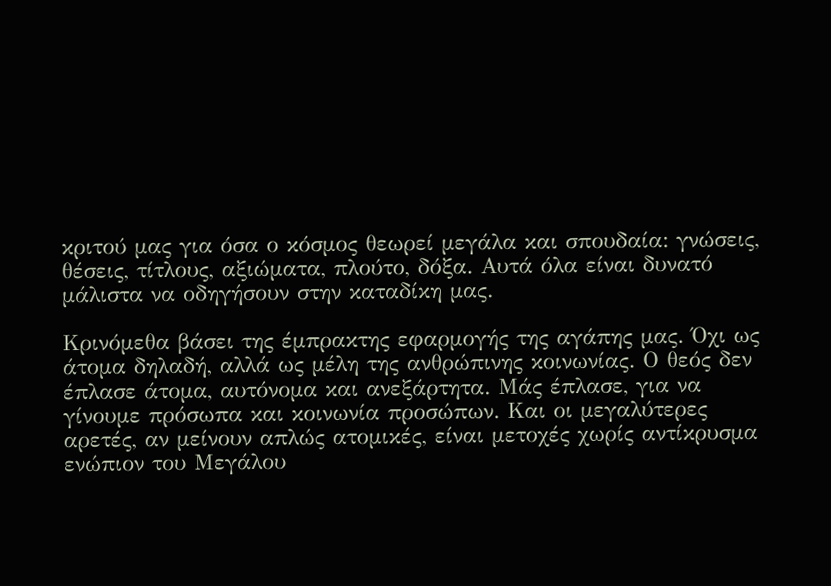κριτού μας για όσα ο κόσμος θεωρεί μεγάλα και σπουδαία: γνώσεις, θέσεις, τίτλους, αξιώματα, πλούτο, δόξα. Αυτά όλα είναι δυνατό μάλιστα να οδηγήσουν στην καταδίκη μας.

Κρινόμεθα βάσει της έμπρακτης εφαρμογής της αγάπης μας. Όχι ως άτομα δηλαδή, αλλά ως μέλη της ανθρώπινης κοινωνίας. Ο θεός δεν έπλασε άτομα, αυτόνομα και ανεξάρτητα. Μάς έπλασε, για να γίνουμε πρόσωπα και κοινωνία προσώπων. Και οι μεγαλύτερες αρετές, αν μείνουν απλώς ατομικές, είναι μετοχές χωρίς αντίκρυσμα ενώπιον του Μεγάλου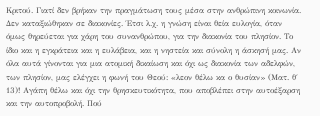Κριτού. Γιατί δεν βρήκαν την πραγμάτωση τους μέσα στην ανθρώπινη κοινωνία. Δεν καταξιώθηκαν σε διακονίες. Έτσι λ.χ. η γνώση είναι θεία ευλογία, όταν όμως θηρεύεται για χάρη του συνανθρώπου, για την διακονία του πλησίον. Το ίδιο και η εγκράτεια και η ευλάβεια, και η νηστεία και σύνολη η άσκησή μας. Αν όλα αυτά γίνονται για μια ατομική δικαίωση και όχι ως διακονία των αδελφών, των πλησίον, μας ελέγχει η φωνή του Θεού: «λεον θέλω κα ο θυσίαν» (Ματ. θ΄ 13)! Αγάπη θέλω και όχι την θρησκευτικότητα, που αποβλέπει στην αυτοέξαρση και την αυτοπροβολή. Πού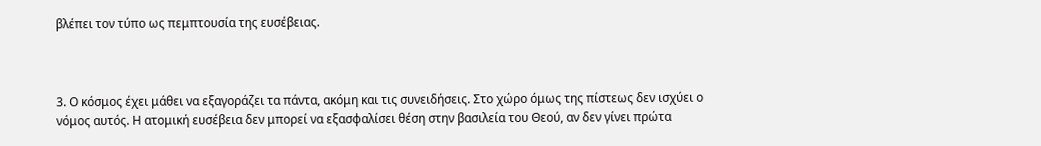βλέπει τον τύπο ως πεμπτουσία της ευσέβειας.



3. Ο κόσμος έχει μάθει να εξαγοράζει τα πάντα, ακόμη και τις συνειδήσεις. Στο χώρο όμως της πίστεως δεν ισχύει ο νόμος αυτός. Η ατομική ευσέβεια δεν μπορεί να εξασφαλίσει θέση στην βασιλεία του Θεού, αν δεν γίνει πρώτα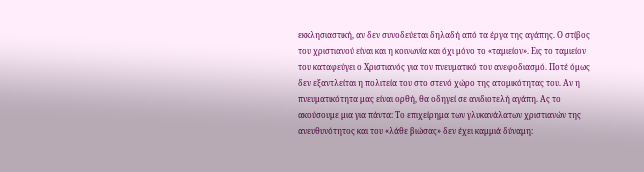εκκλησιαστική, αν δεν συνοδεύεται δηλαδή από τα έργα της αγάπης. Ο στίβος του χριστιανού είναι και η κοινωνία και όχι μόνο το «ταμιείον». Εις το ταμιείον του καταφεύγει ο Χριστιανός για τον πνευματικό του ανεφοδιασμό. Ποτέ όμως δεν εξαντλείται η πολιτεία του στο στενό χώρο της ατομικότητας του. Αν η πνευματικότητα μας είναι ορθή, θα οδηγεί σε ανιδιοτελή αγάπη. Ας το ακούσουμε μια για πάντα: Το επιχείρημα των γλυκανάλατων χριστιανών της ανευθυνότητος και του «λάθε βιώσας» δεν έχει καμμιά δύναμη: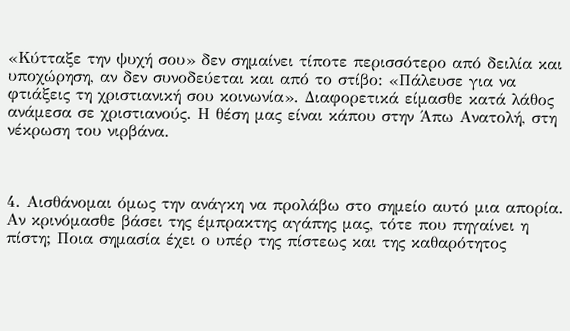«Κύτταξε την ψυχή σου» δεν σημαίνει τίποτε περισσότερο από δειλία και υποχώρηση, αν δεν συνοδεύεται και από το στίβο: «Πάλευσε για να φτιάξεις τη χριστιανική σου κοινωνία». Διαφορετικά είμασθε κατά λάθος ανάμεσα σε χριστιανούς. Η θέση μας είναι κάπου στην Άπω Ανατολή, στη νέκρωση του νιρβάνα.



4. Αισθάνομαι όμως την ανάγκη να προλάβω στο σημείο αυτό μια απορία. Αν κρινόμασθε βάσει της έμπρακτης αγάπης μας, τότε που πηγαίνει η πίστη; Ποια σημασία έχει ο υπέρ της πίστεως και της καθαρότητος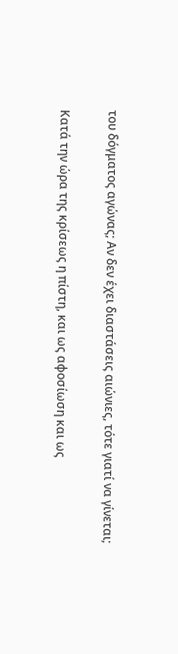του δόγματος αγώνας; Αν δεν έχει διαστάσεις αιώνιες, τότε γιατί να γίνεται;

Κατά την ώρα της κρίσεως η πίστη, και ως αφοσίωση και ως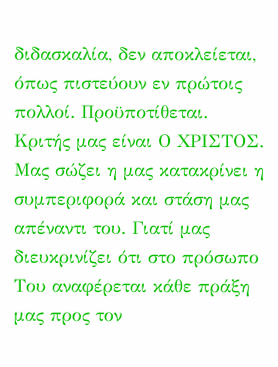διδασκαλία, δεν αποκλείεται, όπως πιστεύουν εν πρώτοις πολλοί. Προϋποτίθεται. Κριτής μας είναι Ο ΧΡΙΣΤΟΣ. Μας σώζει η μας κατακρίνει η συμπεριφορά και στάση μας απέναντι του. Γιατί μας διευκρινίζει ότι στο πρόσωπο Του αναφέρεται κάθε πράξη μας προς τον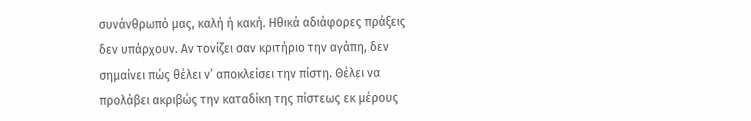συνάνθρωπό μας, καλή ή κακή. Ηθικά αδιάφορες πράξεις δεν υπάρχουν. Αν τονίζει σαν κριτήριο την αγάπη, δεν σημαίνει πώς θέλει ν’ αποκλείσει την πίστη. Θέλει να προλάβει ακριβώς την καταδίκη της πίστεως εκ μέρους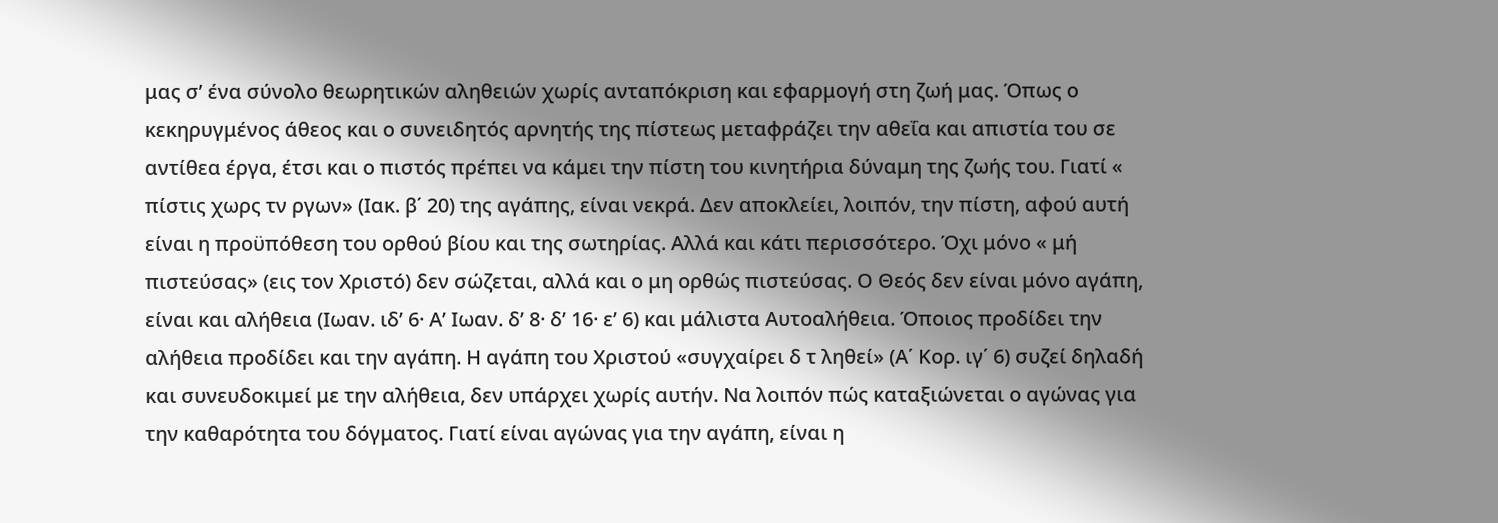μας σ’ ένα σύνολο θεωρητικών αληθειών χωρίς ανταπόκριση και εφαρμογή στη ζωή μας. Όπως ο κεκηρυγμένος άθεος και ο συνειδητός αρνητής της πίστεως μεταφράζει την αθεΐα και απιστία του σε αντίθεα έργα, έτσι και ο πιστός πρέπει να κάμει την πίστη του κινητήρια δύναμη της ζωής του. Γιατί « πίστις χωρς τν ργων» (Ιακ. β΄ 20) της αγάπης, είναι νεκρά. Δεν αποκλείει, λοιπόν, την πίστη, αφού αυτή είναι η προϋπόθεση του ορθού βίου και της σωτηρίας. Αλλά και κάτι περισσότερο. Όχι μόνο « μή πιστεύσας» (εις τον Χριστό) δεν σώζεται, αλλά και ο μη ορθώς πιστεύσας. Ο Θεός δεν είναι μόνο αγάπη, είναι και αλήθεια (Ιωαν. ιδ’ 6· Α’ Ιωαν. δ’ 8· δ’ 16· ε’ 6) και μάλιστα Αυτοαλήθεια. Όποιος προδίδει την αλήθεια προδίδει και την αγάπη. Η αγάπη του Χριστού «συγχαίρει δ τ ληθεί» (Α΄ Κορ. ιγ΄ 6) συζεί δηλαδή και συνευδοκιμεί με την αλήθεια, δεν υπάρχει χωρίς αυτήν. Να λοιπόν πώς καταξιώνεται ο αγώνας για την καθαρότητα του δόγματος. Γιατί είναι αγώνας για την αγάπη, είναι η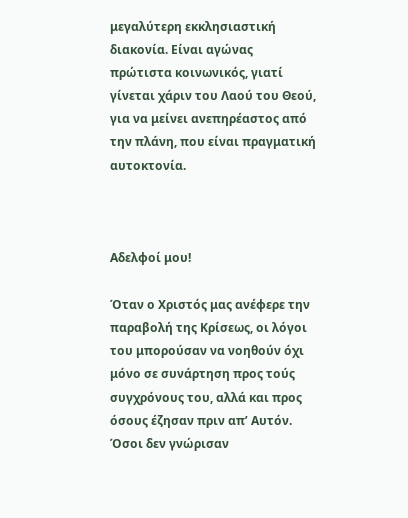μεγαλύτερη εκκλησιαστική διακονία. Είναι αγώνας πρώτιστα κοινωνικός, γιατί γίνεται χάριν του Λαού του Θεού, για να μείνει ανεπηρέαστος από την πλάνη, που είναι πραγματική αυτοκτονία.



Αδελφοί μου!

Όταν ο Χριστός μας ανέφερε την παραβολή της Κρίσεως, οι λόγοι του μπορούσαν να νοηθούν όχι μόνο σε συνάρτηση προς τούς συγχρόνους του, αλλά και προς όσους έζησαν πριν απ’ Αυτόν. Όσοι δεν γνώρισαν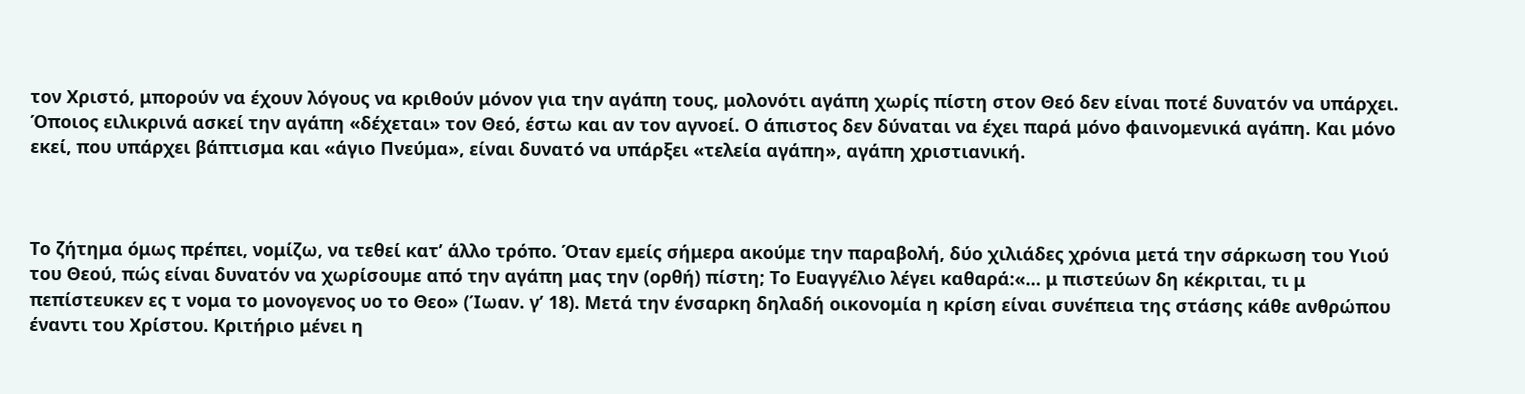τον Χριστό, μπορούν να έχουν λόγους να κριθούν μόνον για την αγάπη τους, μολονότι αγάπη χωρίς πίστη στον Θεό δεν είναι ποτέ δυνατόν να υπάρχει. Όποιος ειλικρινά ασκεί την αγάπη «δέχεται» τον Θεό, έστω και αν τον αγνοεί. Ο άπιστος δεν δύναται να έχει παρά μόνο φαινομενικά αγάπη. Και μόνο εκεί, που υπάρχει βάπτισμα και «άγιο Πνεύμα», είναι δυνατό να υπάρξει «τελεία αγάπη», αγάπη χριστιανική.



Το ζήτημα όμως πρέπει, νομίζω, να τεθεί κατ’ άλλο τρόπο. Όταν εμείς σήμερα ακούμε την παραβολή, δύο χιλιάδες χρόνια μετά την σάρκωση του Υιού του Θεού, πώς είναι δυνατόν να χωρίσουμε από την αγάπη μας την (ορθή) πίστη; Το Ευαγγέλιο λέγει καθαρά:«… μ πιστεύων δη κέκριται, τι μ πεπίστευκεν ες τ νομα το μονογενος υο το Θεο» (Ίωαν. γ’ 18). Μετά την ένσαρκη δηλαδή οικονομία η κρίση είναι συνέπεια της στάσης κάθε ανθρώπου έναντι του Χρίστου. Κριτήριο μένει η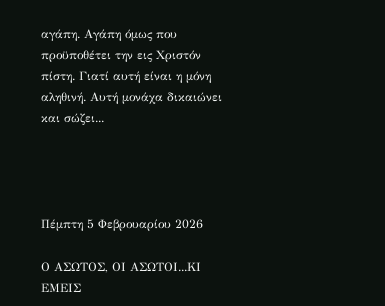αγάπη. Αγάπη όμως που προϋποθέτει την εις Χριστόν πίστη. Γιατί αυτή είναι η μόνη αληθινή. Αυτή μονάχα δικαιώνει και σώζει...




Πέμπτη 5 Φεβρουαρίου 2026

Ο ΑΣΩΤΟΣ, ΟΙ ΑΣΩΤΟΙ...ΚΙ ΕΜΕΙΣ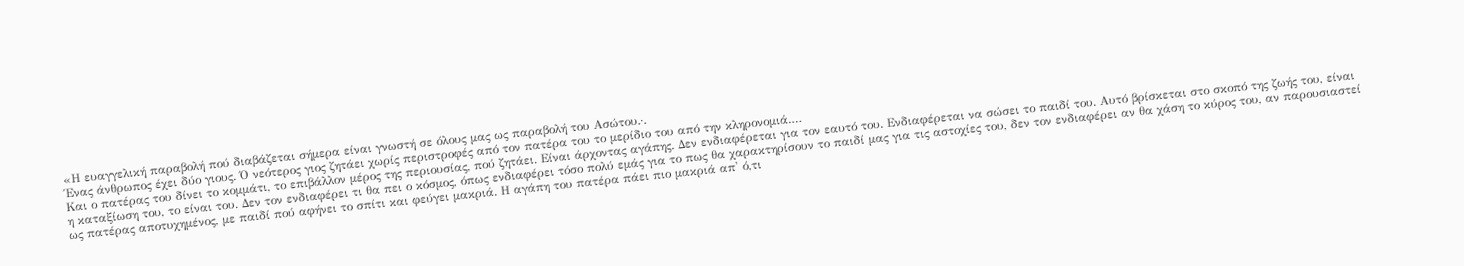«Η ευαγγελική παραβολή πού διαβάζεται σήμερα είναι γνωστή σε όλους μας ως παραβολή του Ασώτου.·.
Ένας άνθρωπος έχει δύο γιους. Ό νεότερος γιος ζητάει χωρίς περιστροφές από τον πατέρα του το μερίδιο του από την κληρονομιά.…
Και ο πατέρας του δίνει το κομμάτι, το επιβάλλον μέρος της περιουσίας, πού ζητάει. Είναι άρχοντας αγάπης. Δεν ενδιαφέρεται για τον εαυτό του. Ενδιαφέρεται να σώσει το παιδί του. Αυτό βρίσκεται στο σκοπό της ζωής του, είναι η καταξίωση του, το είναι του. Δεν τον ενδιαφέρει τι θα πει ο κόσμος, όπως ενδιαφέρει τόσο πολύ εμάς για το πως θα χαρακτηρίσουν το παιδί μας για τις αστοχίες του, δεν τον ενδιαφέρει αν θα χάση το κύρος του, αν παρουσιαστεί ως πατέρας αποτυχημένος, με παιδί πού αφήνει το σπίτι και φεύγει μακριά. Η αγάπη του πατέρα πάει πιο μακριά απ' ό,τι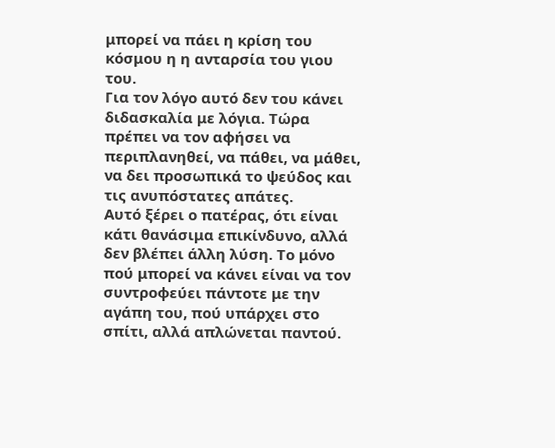μπορεί να πάει η κρίση του κόσμου η η ανταρσία του γιου του.
Για τον λόγο αυτό δεν του κάνει διδασκαλία με λόγια. Τώρα πρέπει να τον αφήσει να περιπλανηθεί, να πάθει, να μάθει, να δει προσωπικά το ψεύδος και τις ανυπόστατες απάτες.
Αυτό ξέρει ο πατέρας, ότι είναι κάτι θανάσιμα επικίνδυνο, αλλά δεν βλέπει άλλη λύση. Το μόνο πού μπορεί να κάνει είναι να τον συντροφεύει πάντοτε με την αγάπη του, πού υπάρχει στο σπίτι, αλλά απλώνεται παντού.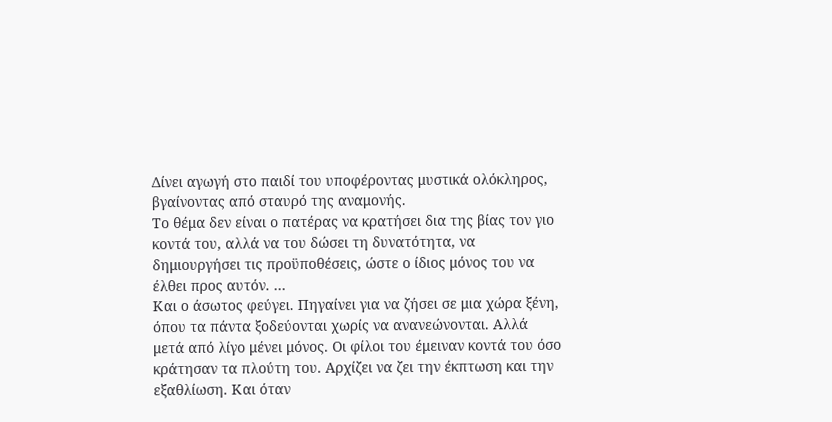Δίνει αγωγή στο παιδί του υποφέροντας μυστικά ολόκληρος, βγαίνοντας από σταυρό της αναμονής.
Το θέμα δεν είναι ο πατέρας να κρατήσει δια της βίας τον γιο κοντά του, αλλά να του δώσει τη δυνατότητα, να δημιουργήσει τις προϋποθέσεις, ώστε ο ίδιος μόνος του να έλθει προς αυτόν. …
Και ο άσωτος φεύγει. Πηγαίνει για να ζήσει σε μια χώρα ξένη, όπου τα πάντα ξοδεύονται χωρίς να ανανεώνονται. Αλλά μετά από λίγο μένει μόνος. Οι φίλοι του έμειναν κοντά του όσο κράτησαν τα πλούτη του. Αρχίζει να ζει την έκπτωση και την εξαθλίωση. Και όταν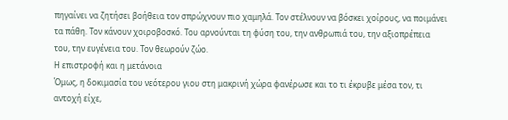πηγαίνει να ζητήσει βοήθεια τον σπρώχνουν πιο χαμηλά. Τον στέλνουν να βόσκει χοίρους, να ποιμάνει τα πάθη. Τον κάνουν χοιροβοσκό. Του αρνούνται τη φύση του, την ανθρωπιά του, την αξιοπρέπεια του, την ευγένεια του. Τον θεωρούν ζώο.
Η επιστροφή και η μετάνοια
Όμως, η δοκιμασία του νεότερου γιου στη μακρινή χώρα φανέρωσε και το τι έκρυβε μέσα τον, τι αντοχή είχε,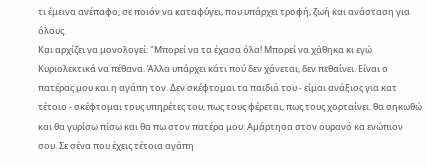τι έμεινα ανέπαφο, σε ποιόν να καταφύγει, που υπάρχει τροφή, ζωή και ανάσταση για όλους.
Και αρχίζει να μονολογεί: "Μπορεί να τα έχασα όλα! Μπορεί να χάθηκα κι εγώ Κυριολεκτικά να πέθανα. Άλλα υπάρχει κάτι πού δεν χάνεται, δεν πεθαίνει. Είναι ο πατέρας μου και η αγάπη τον. Δεν σκέφτομαι τα παιδιά του - είμαι ανάξιος για κατ τέτοιο - σκέφτομαι τους υπηρέτες του, πως τους φέρεται, πως τους χορταίνει. θα σηκωθώ και θα γυρίσω πίσω και θα πω στον πατέρα μου: Αμάρτησα στον ουρανό κα ενώπιον σου. Σε σένα που έχεις τέτοια αγάπη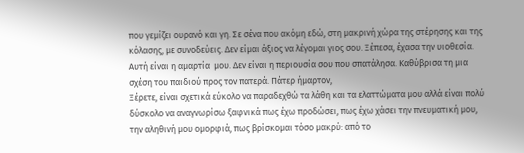που γεμίζει ουρανό και γη. Σε σένα που ακόμη εδώ, στη μακρινή χώρα της στέρησης και της κόλασης, με συνοδεύεις. Δεν είμαι άξιος να λέγομαι γιος σου. Ξέπεσα, έχασα την υιοθεσία. Αυτή είναι η αμαρτία  μου. Δεν είναι η περιουσία σου που σπατάλησα. Καθύβρισα τη μια σχέση του παιδιού προς τον πατερά. Πάτερ ήμαρτον,
Ξέρετε, είναι σχετικά εύκολο να παραδεχθώ τα λάθη και τα ελαττώματα μου αλλά είναι πολύ δύσκολο να αναγνωρίσω ξαφνικά πως έχω προδώσει, πως έχω χάσει την πνευματική μου, την αληθινή μου ομορφιά, πως βρίσκομαι τόσο μακρύ: από το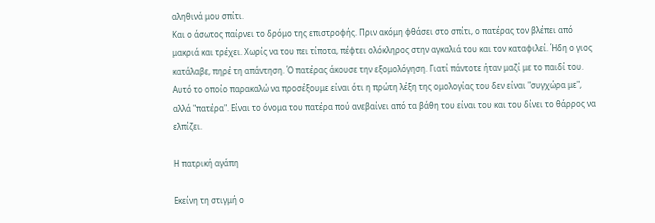αληθινά μου σπίτι.
Και ο άσωτος παίρνει το δρόμο της επιστροφής. Πριν ακόμη φθάσει στο σπίτι, ο πατέρας τον βλέπει από μακριά και τρέχει. Χωρίς να του πει τίποτα, πέφτει ολόκληρος στην αγκαλιά του και τον καταφιλεί. Ήδη ο γιος κατάλαβε, πηρέ τη απάντηση. Ό πατέρας άκουσε την εξομολόγηση. Γιατί πάντοτε ήταν μαζί με το παιδί του. Αυτό το οποίο παρακαλώ να προσέξουμε είναι ότι η πρώτη λέξη της ομολογίας του δεν είναι "συγχώρα με", αλλά "πατέρα". Είναι το όνομα του πατέρα πού ανεβαίνει από τα βάθη του είναι του και του δίνει το θάρρος να ελπίζει.

Η πατρική αγάπη

Εκείνη τη στιγμή ο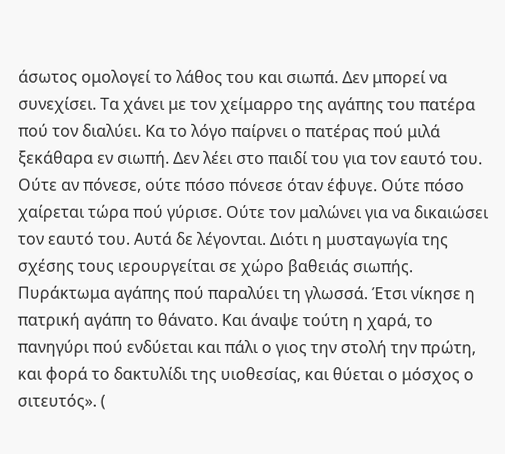άσωτος ομολογεί το λάθος του και σιωπά. Δεν μπορεί να συνεχίσει. Τα χάνει με τον χείμαρρο της αγάπης του πατέρα πού τον διαλύει. Κα το λόγο παίρνει ο πατέρας πού μιλά ξεκάθαρα εν σιωπή. Δεν λέει στο παιδί του για τον εαυτό του. Ούτε αν πόνεσε, ούτε πόσο πόνεσε όταν έφυγε. Ούτε πόσο χαίρεται τώρα πού γύρισε. Ούτε τον μαλώνει για να δικαιώσει τον εαυτό του. Αυτά δε λέγονται. Διότι η μυσταγωγία της σχέσης τους ιερουργείται σε χώρο βαθειάς σιωπής. Πυράκτωμα αγάπης πού παραλύει τη γλωσσά. Έτσι νίκησε η πατρική αγάπη το θάνατο. Και άναψε τούτη η χαρά, το πανηγύρι πού ενδύεται και πάλι ο γιος την στολή την πρώτη, και φορά το δακτυλίδι της υιοθεσίας, και θύεται ο μόσχος ο σιτευτός». (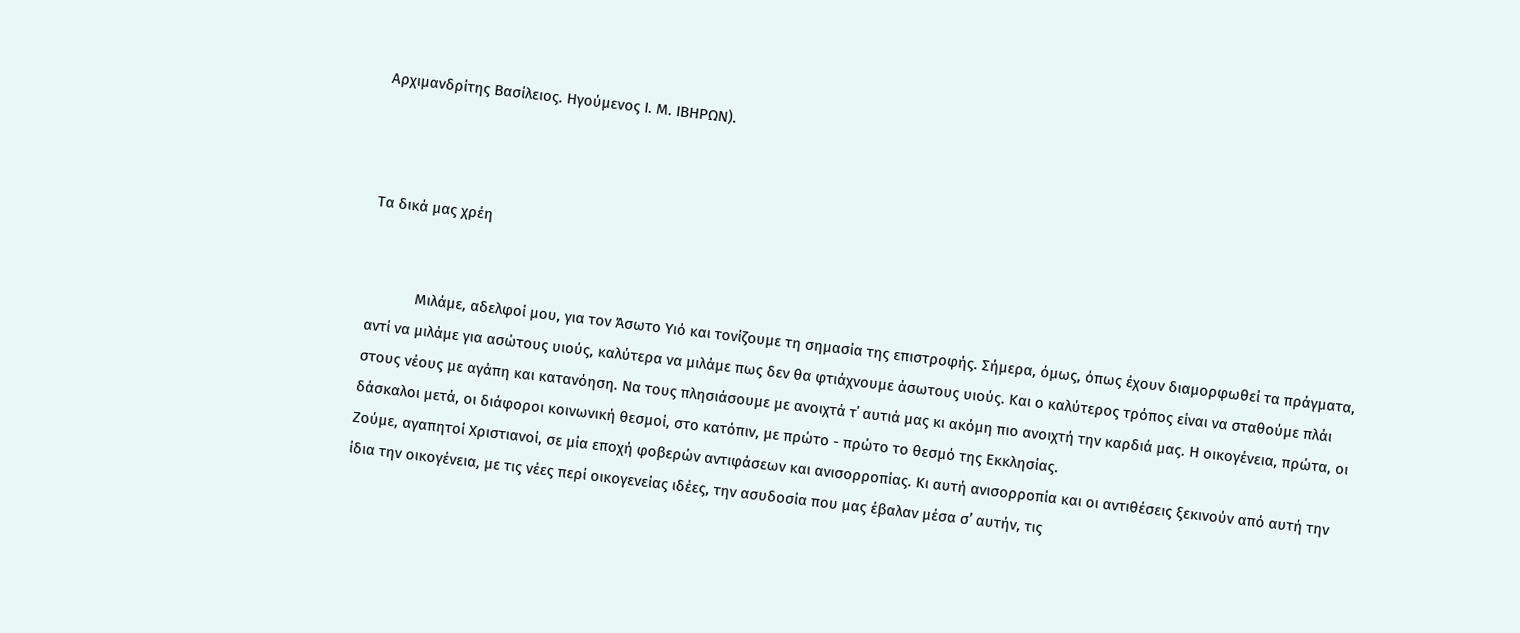Αρχιμανδρίτης Βασίλειος. Ηγούμενος Ι. Μ. ΙΒΗΡΩΝ).



Τα δικά μας χρέη


            Μιλάμε, αδελφοί μου, για τον Άσωτο Υιό και τονίζουμε τη σημασία της επιστροφής. Σήμερα, όμως, όπως έχουν διαμορφωθεί τα πράγματα, αντί να μιλάμε για ασώτους υιούς, καλύτερα να μιλάμε πως δεν θα φτιάχνουμε άσωτους υιούς. Και ο καλύτερος τρόπος είναι να σταθούμε πλάι στους νέους με αγάπη και κατανόηση. Να τους πλησιάσουμε με ανοιχτά τ΄ αυτιά μας κι ακόμη πιο ανοιχτή την καρδιά μας. Η οικογένεια, πρώτα, οι δάσκαλοι μετά, οι διάφοροι κοινωνική θεσμοί, στο κατόπιν, με πρώτο - πρώτο το θεσμό της Εκκλησίας.
Ζούμε, αγαπητοί Χριστιανοί, σε μία εποχή φοβερών αντιφάσεων και ανισορροπίας. Κι αυτή ανισορροπία και οι αντιθέσεις ξεκινούν από αυτή την ίδια την οικογένεια, με τις νέες περί οικογενείας ιδέες, την ασυδοσία που μας έβαλαν μέσα σ’ αυτήν, τις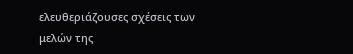ελευθεριάζουσες σχέσεις των μελών της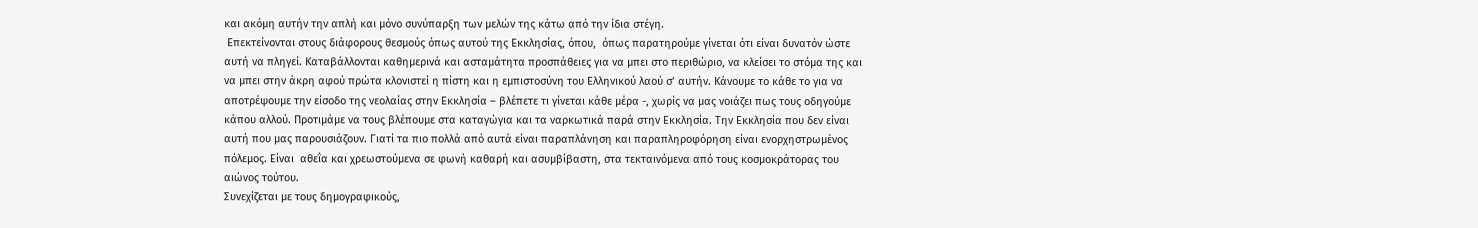και ακόμη αυτήν την απλή και μόνο συνύπαρξη των μελών της κάτω από την ίδια στέγη.
 Επεκτείνονται στους διάφορους θεσμούς όπως αυτού της Εκκλησίας, όπου,  όπως παρατηρούμε γίνεται ότι είναι δυνατόν ώστε αυτή να πληγεί. Καταβάλλονται καθημερινά και ασταμάτητα προσπάθειες για να μπει στο περιθώριο, να κλείσει το στόμα της και να μπει στην άκρη αφού πρώτα κλονιστεί η πίστη και η εμπιστοσύνη του Ελληνικού λαού σ’ αυτήν. Κάνουμε το κάθε το για να αποτρέψουμε την είσοδο της νεολαίας στην Εκκλησία – βλέπετε τι γίνεται κάθε μέρα -, χωρίς να μας νοιάζει πως τους οδηγούμε κάπου αλλού. Προτιμάμε να τους βλέπουμε στα καταγώγια και τα ναρκωτικά παρά στην Εκκλησία. Την Εκκλησία που δεν είναι αυτή που μας παρουσιάζουν. Γιατί τα πιο πολλά από αυτά είναι παραπλάνηση και παραπληροφόρηση είναι ενορχηστρωμένος πόλεμος. Είναι  αθεΐα και χρεωστούμενα σε φωνή καθαρή και ασυμβίβαστη, στα τεκταινόμενα από τους κοσμοκράτορας του αιώνος τούτου.
Συνεχίζεται με τους δημογραφικούς,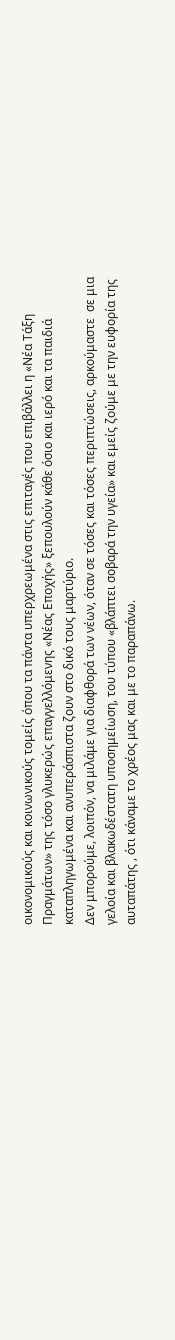οικονομικούς και κοινωνικούς τομείς όπου τα πάντα υπερχρεωμένα στις επιταγές που επιβάλλει η «Νέα Τάξη Πραγμάτων» της τόσο γλυκερώς επαγγελλόμενης «Νέας Εποχής» ξεπουλούν κάθε όσιο και ιερό και τα παιδιά καταπληγωμένα και ανυπεράσπιστα ζουν στο δικό τους μαρτύριο.
Δεν μπορούμε, λοιπόν, να μιλάμε για διαφθορά των νέων, όταν σε τόσες και τόσες περιπτώσεις, αρκούμαστε  σε μια γελοία και βλακωδέστατη υποσημείωση, του τύπου «βλάπτει σοβαρά την υγεία» και εμείς ζούμε με την ευφορία της αυταπάτης , ότι κάναμε το χρέος μας και με το παραπάνω.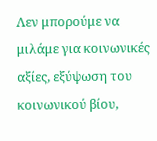Λεν μπορούμε να μιλάμε για κοινωνικές αξίες, εξύψωση του κοινωνικού βίου,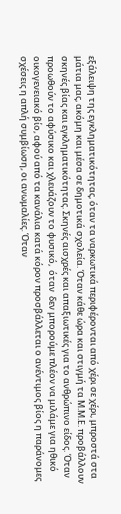εξάλειψη της εγκληματικότητας, όταν τα ναρκωτικά περιφέρονται από χέρι σε χέρι, μπροστά στα μάτια μας, ακόμη και μέσα σε δημοτικά σχολεία. Όταν κάθε ώρα και στιγμή τα Μ.Μ.Ε. προβάλλουν σκηνές βίας και εγκληματικότητας. Σκηνές αισχρές και απαξιωτικές για το ανθρώπινο είδος. Όταν προωθούν το αφύσικο και χλευάζουν το φυσικό,  όταν  δεν μπορούμε πλέον να μιλάμε για ηθικό οικογενειακό βίο, αφού από τα κανάλια κατά κόρον προσβάλλεται ο ανέντιμος βίος η παράνομες σχέσεις η απλή συμβίωση, οι ανωμαλίες. Όταν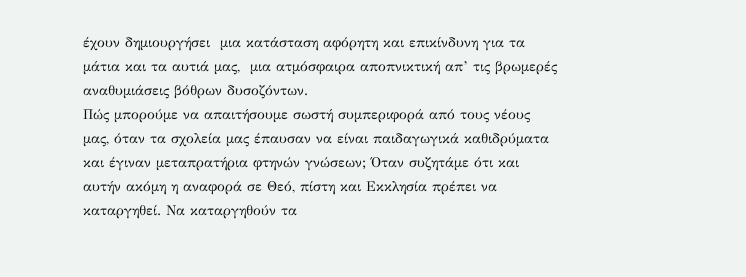έχουν δημιουργήσει  μια κατάσταση αφόρητη και επικίνδυνη για τα μάτια και τα αυτιά μας,  μια ατμόσφαιρα αποπνικτική απ’ τις βρωμερές αναθυμιάσεις βόθρων δυσοζόντων.
Πώς μπορούμε να απαιτήσουμε σωστή συμπεριφορά από τους νέους μας, όταν τα σχολεία μας έπαυσαν να είναι παιδαγωγικά καθιδρύματα και έγιναν μεταπρατήρια φτηνών γνώσεων; Όταν συζητάμε ότι και  αυτήν ακόμη η αναφορά σε Θεό, πίστη και Εκκλησία πρέπει να καταργηθεί. Να καταργηθούν τα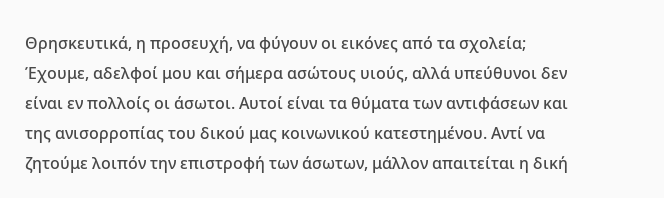Θρησκευτικά, η προσευχή, να φύγουν οι εικόνες από τα σχολεία;
Έχουμε, αδελφοί μου και σήμερα ασώτους υιούς, αλλά υπεύθυνοι δεν είναι εν πολλοίς οι άσωτοι. Αυτοί είναι τα θύματα των αντιφάσεων και της ανισορροπίας του δικού μας κοινωνικού κατεστημένου. Αντί να ζητούμε λοιπόν την επιστροφή των άσωτων, μάλλον απαιτείται η δική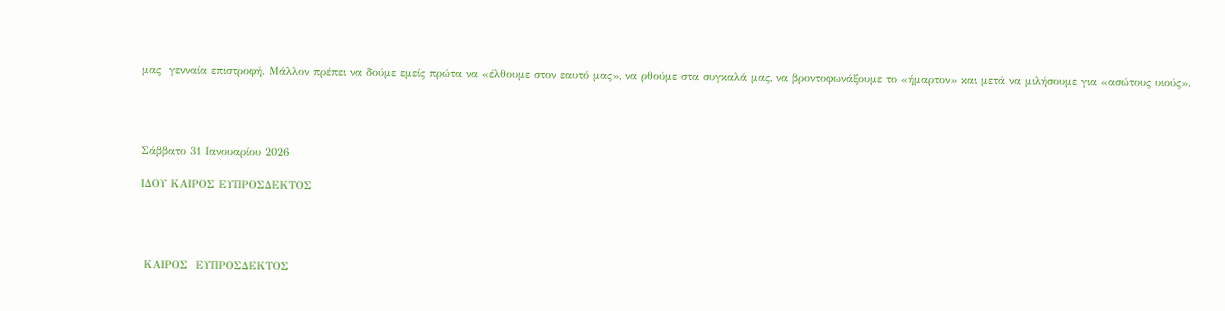μας  γενναία επιστροφή. Μάλλον πρέπει να δούμε εμείς πρώτα να «έλθουμε στον εαυτό μας», να ρθούμε στα συγκαλά μας, να βροντοφωνάξουμε το «ήμαρτον» και μετά να μιλήσουμε για «ασώτους υιούς».




Σάββατο 31 Ιανουαρίου 2026

ΙΔΟΥ ΚΑΙΡΟΣ ΕΥΠΡΟΣΔΕΚΤΟΣ




 ΚΑΙΡΟΣ  ΕΥΠΡΟΣΔΕΚΤΟΣ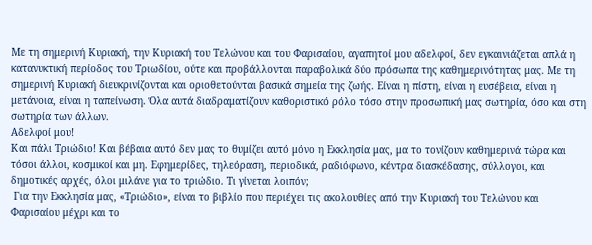Με τη σημερινή Κυριακή, την Κυριακή του Τελώνου και του Φαρισαίου, αγαπητοί μου αδελφοί, δεν εγκαινιάζεται απλά η κατανυκτική περίοδος του Τριωδίου, ούτε και προβάλλονται παραβολικά δύο πρόσωπα της καθημερινότητας μας. Με τη σημερινή Κυριακή διευκρινίζονται και οριοθετούνται βασικά σημεία της ζωής. Είναι η πίστη, είναι η ευσέβεια, είναι η μετάνοια, είναι η ταπείνωση. Όλα αυτά διαδραματίζουν καθοριστικό ρόλο τόσο στην προσωπική μας σωτηρία, όσο και στη σωτηρία των άλλων.
Αδελφοί μου!
Και πάλι Τριώδιο! Και βέβαια αυτό δεν μας το θυμίζει αυτό μόνο η Εκκλησία μας, μα το τονίζουν καθημερινά τώρα και τόσοι άλλοι, κοσμικοί και μη. Εφημερίδες, τηλεόραση, περιοδικά, ραδιόφωνο, κέντρα διασκέδασης, σύλλογοι, και δημοτικές αρχές, όλοι μιλάνε για το τριώδιο. Τι γίνεται λοιπόν;
 Για την Εκκλησία μας, «Τριώδιο», είναι το βιβλίο που περιέχει τις ακολουθίες από την Κυριακή του Τελώνου και Φαρισαίου μέχρι και το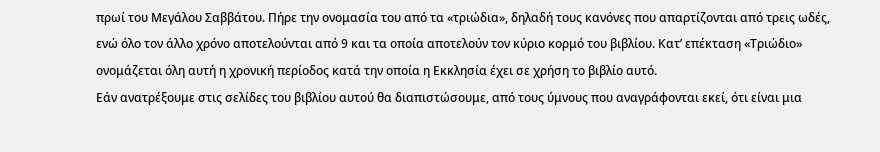πρωί του Μεγάλου Σαββάτου. Πήρε την ονομασία του από τα «τριώδια», δηλαδή τους κανόνες που απαρτίζονται από τρεις ωδές, ενώ όλο τον άλλο χρόνο αποτελούνται από 9 και τα οποία αποτελούν τον κύριο κορμό του βιβλίου. Κατ’ επέκταση «Τριώδιο» ονομάζεται όλη αυτή η χρονική περίοδος κατά την οποία η Εκκλησία έχει σε χρήση το βιβλίο αυτό.
Εάν ανατρέξουμε στις σελίδες του βιβλίου αυτού θα διαπιστώσουμε, από τους ύμνους που αναγράφονται εκεί, ότι είναι μια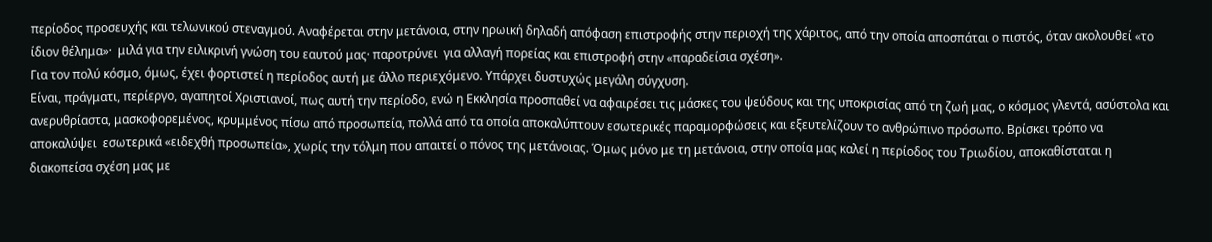περίοδος προσευχής και τελωνικού στεναγμού. Αναφέρεται στην μετάνοια, στην ηρωική δηλαδή απόφαση επιστροφής στην περιοχή της χάριτος, από την οποία αποσπάται ο πιστός, όταν ακολουθεί «το ίδιον θέλημα»·  μιλά για την ειλικρινή γνώση του εαυτού μας· παροτρύνει  για αλλαγή πορείας και επιστροφή στην «παραδείσια σχέση».
Για τον πολύ κόσμο, όμως, έχει φορτιστεί η περίοδος αυτή με άλλο περιεχόμενο. Υπάρχει δυστυχώς μεγάλη σύγχυση.
Είναι, πράγματι, περίεργο, αγαπητοί Χριστιανοί, πως αυτή την περίοδο, ενώ η Εκκλησία προσπαθεί να αφαιρέσει τις μάσκες του ψεύδους και της υποκρισίας από τη ζωή μας, ο κόσμος γλεντά, ασύστολα και ανερυθρίαστα, μασκοφορεμένος, κρυμμένος πίσω από προσωπεία, πολλά από τα οποία αποκαλύπτουν εσωτερικές παραμορφώσεις και εξευτελίζουν το ανθρώπινο πρόσωπο. Βρίσκει τρόπο να αποκαλύψει  εσωτερικά «ειδεχθή προσωπεία», χωρίς την τόλμη που απαιτεί ο πόνος της μετάνοιας. Όμως μόνο με τη μετάνοια, στην οποία μας καλεί η περίοδος του Τριωδίου, αποκαθίσταται η διακοπείσα σχέση μας με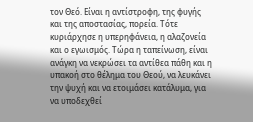τον Θεό. Είναι η αντίστροφη, της φυγής και της αποστασίας, πορεία. Τότε κυριάρχησε η υπερηφάνεια, η αλαζονεία και ο εγωισμός. Τώρα η ταπείνωση, είναι ανάγκη να νεκρώσει τα αντίθεα πάθη και η υπακοή στο θέλημα του Θεού, να λευκάνει την ψυχή και να ετοιμάσει κατάλυμα, για να υποδεχθεί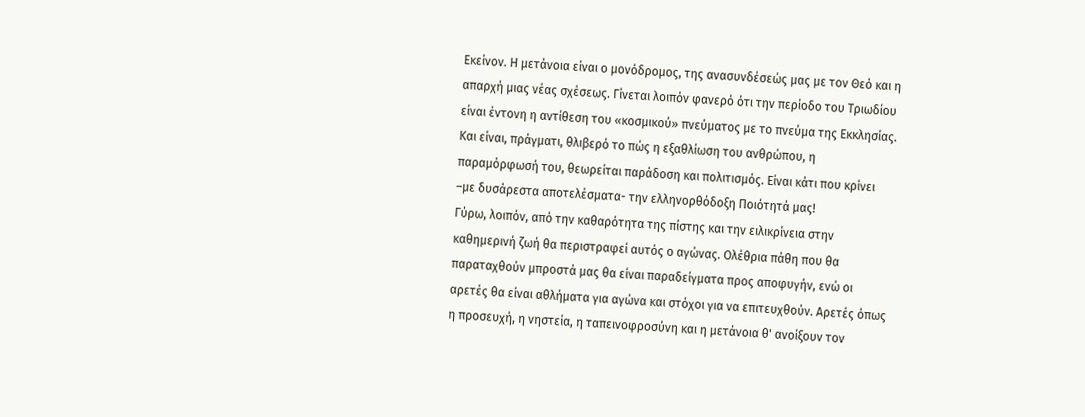Εκείνον. Η μετάνοια είναι ο μονόδρομος, της ανασυνδέσεώς μας με τον Θεό και η απαρχή μιας νέας σχέσεως. Γίνεται λοιπόν φανερό ότι την περίοδο του Τριωδίου είναι έντονη η αντίθεση του «κοσμικού» πνεύματος με το πνεύμα της Εκκλησίας. Και είναι, πράγματι, θλιβερό το πώς η εξαθλίωση του ανθρώπου, η παραμόρφωσή του, θεωρείται παράδοση και πολιτισμός. Είναι κάτι που κρίνει –με δυσάρεστα αποτελέσματα- την ελληνορθόδοξη Ποιότητά μας!
Γύρω, λοιπόν, από την καθαρότητα της πίστης και την ειλικρίνεια στην καθημερινή ζωή θα περιστραφεί αυτός ο αγώνας. Ολέθρια πάθη που θα παραταχθούν μπροστά μας θα είναι παραδείγματα προς αποφυγήν, ενώ οι αρετές θα είναι αθλήματα για αγώνα και στόχοι για να επιτευχθούν. Αρετές όπως η προσευχή, η νηστεία, η ταπεινοφροσύνη και η μετάνοια θ' ανοίξουν τον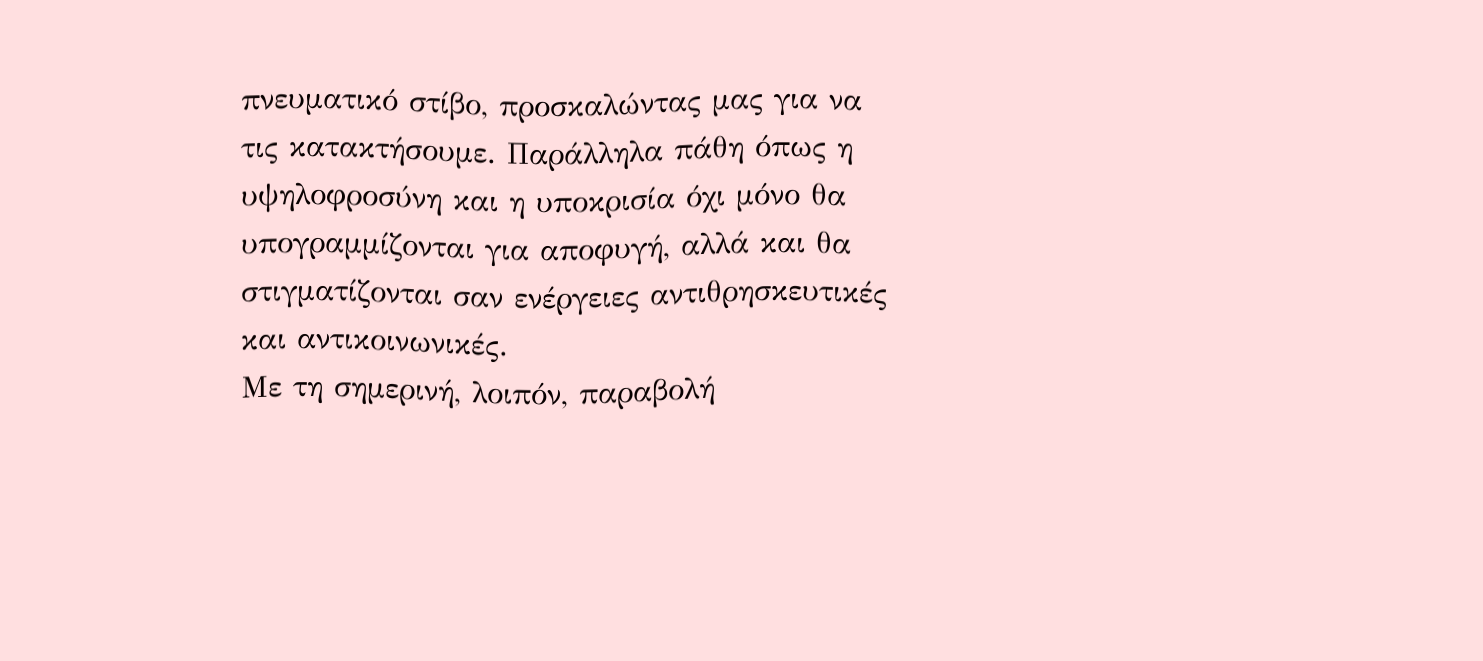πνευματικό στίβο, προσκαλώντας μας για να τις κατακτήσουμε. Παράλληλα πάθη όπως η υψηλοφροσύνη και η υποκρισία όχι μόνο θα υπογραμμίζονται για αποφυγή, αλλά και θα στιγματίζονται σαν ενέργειες αντιθρησκευτικές και αντικοινωνικές.
Με τη σημερινή, λοιπόν, παραβολή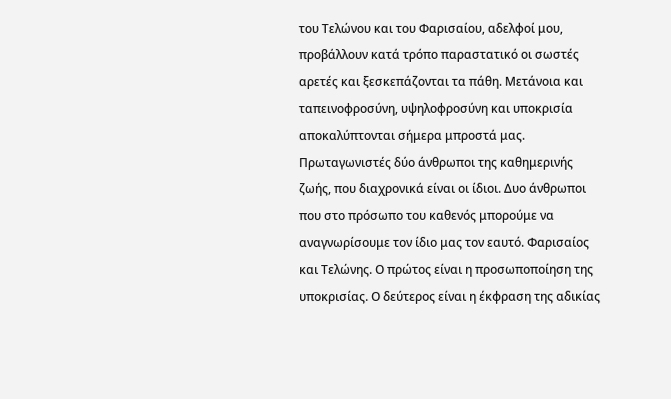του Τελώνου και του Φαρισαίου, αδελφοί μου, προβάλλουν κατά τρόπο παραστατικό οι σωστές αρετές και ξεσκεπάζονται τα πάθη. Μετάνοια και ταπεινοφροσύνη, υψηλοφροσύνη και υποκρισία αποκαλύπτονται σήμερα μπροστά μας. Πρωταγωνιστές δύο άνθρωποι της καθημερινής ζωής, που διαχρονικά είναι οι ίδιοι. Δυο άνθρωποι που στο πρόσωπο του καθενός μπορούμε να αναγνωρίσουμε τον ίδιο μας τον εαυτό. Φαρισαίος και Τελώνης. Ο πρώτος είναι η προσωποποίηση της υποκρισίας. Ο δεύτερος είναι η έκφραση της αδικίας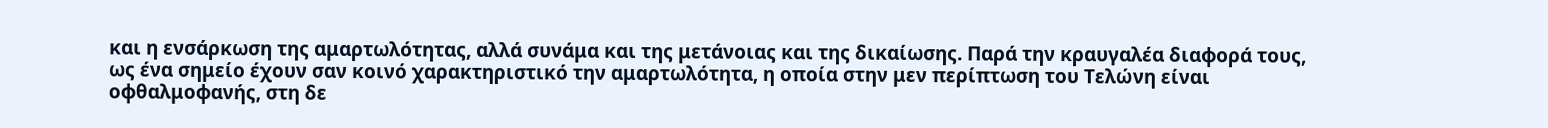και η ενσάρκωση της αμαρτωλότητας, αλλά συνάμα και της μετάνοιας και της δικαίωσης. Παρά την κραυγαλέα διαφορά τους, ως ένα σημείο έχουν σαν κοινό χαρακτηριστικό την αμαρτωλότητα, η οποία στην μεν περίπτωση του Τελώνη είναι οφθαλμοφανής, στη δε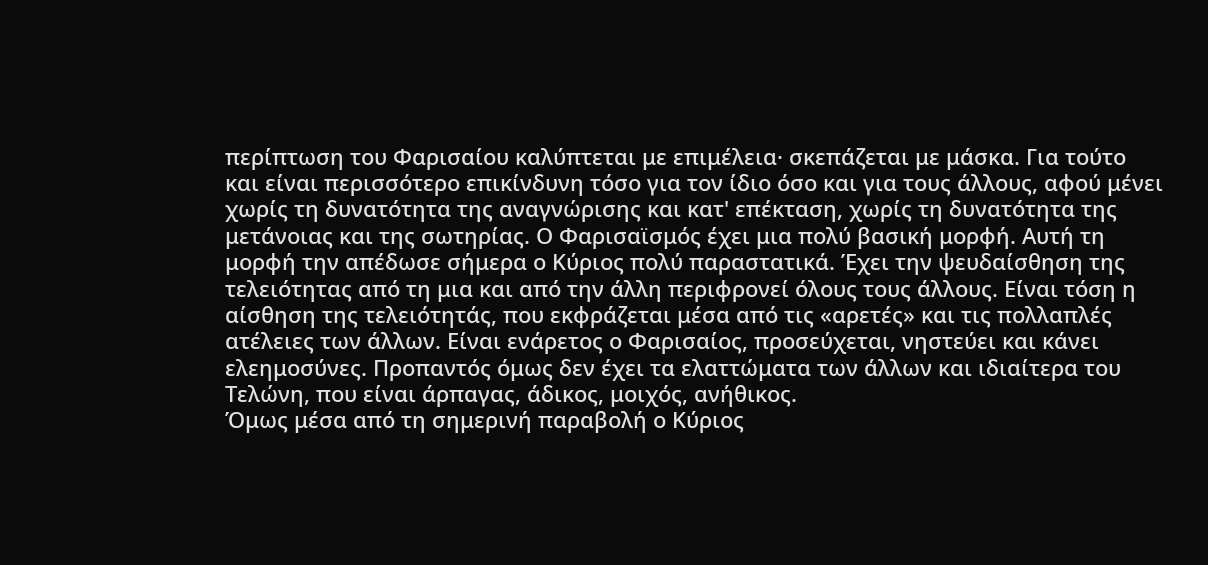περίπτωση του Φαρισαίου καλύπτεται με επιμέλεια· σκεπάζεται με μάσκα. Για τούτο και είναι περισσότερο επικίνδυνη τόσο για τον ίδιο όσο και για τους άλλους, αφού μένει χωρίς τη δυνατότητα της αναγνώρισης και κατ' επέκταση, χωρίς τη δυνατότητα της μετάνοιας και της σωτηρίας. Ο Φαρισαϊσμός έχει μια πολύ βασική μορφή. Αυτή τη μορφή την απέδωσε σήμερα ο Κύριος πολύ παραστατικά. Έχει την ψευδαίσθηση της τελειότητας από τη μια και από την άλλη περιφρονεί όλους τους άλλους. Είναι τόση η αίσθηση της τελειότητάς, που εκφράζεται μέσα από τις «αρετές» και τις πολλαπλές ατέλειες των άλλων. Είναι ενάρετος ο Φαρισαίος, προσεύχεται, νηστεύει και κάνει ελεημοσύνες. Προπαντός όμως δεν έχει τα ελαττώματα των άλλων και ιδιαίτερα του Τελώνη, που είναι άρπαγας, άδικος, μοιχός, ανήθικος.
Όμως μέσα από τη σημερινή παραβολή ο Κύριος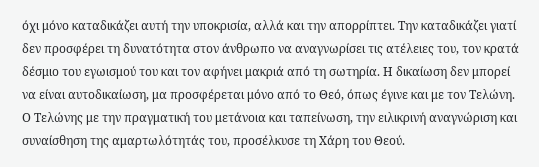όχι μόνο καταδικάζει αυτή την υποκρισία, αλλά και την απορρίπτει. Την καταδικάζει γιατί δεν προσφέρει τη δυνατότητα στον άνθρωπο να αναγνωρίσει τις ατέλειες του, τον κρατά δέσμιο του εγωισμού του και τον αφήνει μακριά από τη σωτηρία. Η δικαίωση δεν μπορεί να είναι αυτοδικαίωση, μα προσφέρεται μόνο από το Θεό, όπως έγινε και με τον Τελώνη. Ο Τελώνης με την πραγματική του μετάνοια και ταπείνωση, την ειλικρινή αναγνώριση και συναίσθηση της αμαρτωλότητάς του, προσέλκυσε τη Χάρη του Θεού.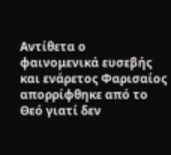Αντίθετα ο φαινομενικά ευσεβής και ενάρετος Φαρισαίος απορρίφθηκε από το Θεό γιατί δεν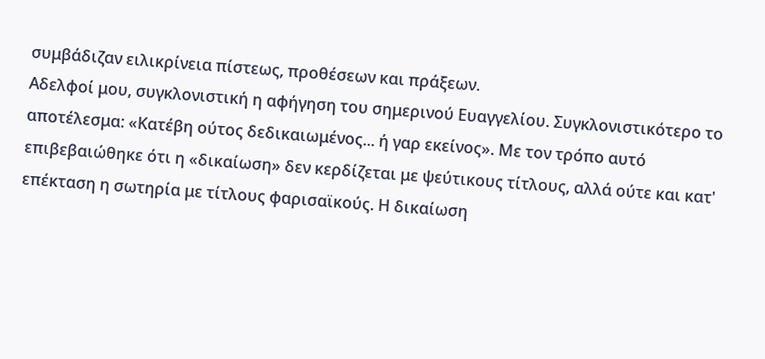συμβάδιζαν ειλικρίνεια πίστεως, προθέσεων και πράξεων.
Αδελφοί μου, συγκλονιστική η αφήγηση του σημερινού Ευαγγελίου. Συγκλονιστικότερο το αποτέλεσμα: «Κατέβη ούτος δεδικαιωμένος... ή γαρ εκείνος». Με τον τρόπο αυτό  επιβεβαιώθηκε ότι η «δικαίωση» δεν κερδίζεται με ψεύτικους τίτλους, αλλά ούτε και κατ' επέκταση η σωτηρία με τίτλους φαρισαϊκούς. Η δικαίωση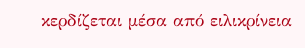κερδίζεται μέσα από ειλικρίνεια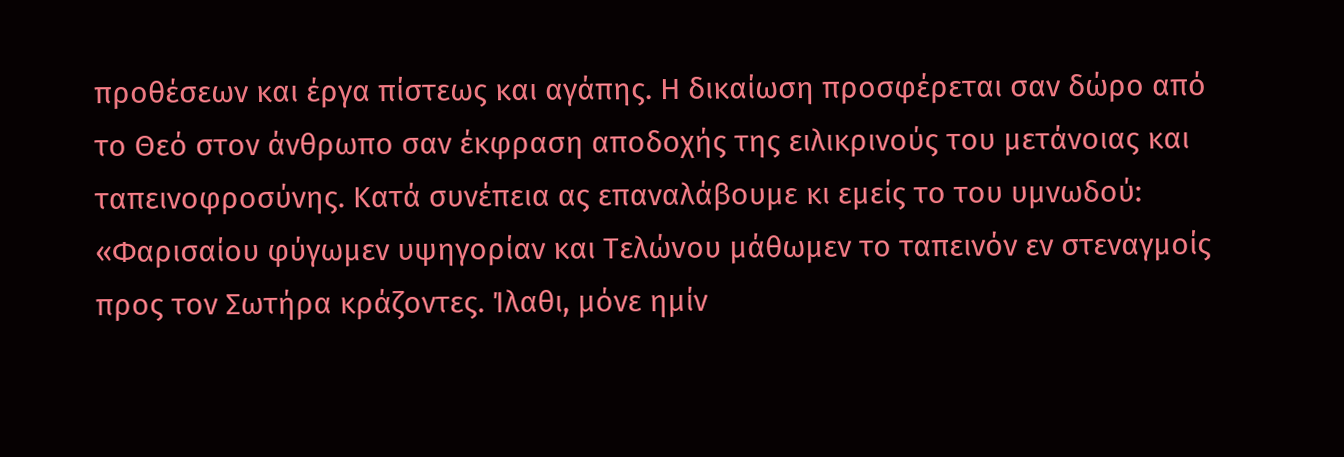προθέσεων και έργα πίστεως και αγάπης. Η δικαίωση προσφέρεται σαν δώρο από το Θεό στον άνθρωπο σαν έκφραση αποδοχής της ειλικρινούς του μετάνοιας και ταπεινοφροσύνης. Κατά συνέπεια ας επαναλάβουμε κι εμείς το του υμνωδού: «Φαρισαίου φύγωμεν υψηγορίαν και Τελώvου μάθωμεν το ταπεινόν εν στεναγμοίς προς τον Σωτήρα κράζοντες. Ίλαθι, μόνε ημίν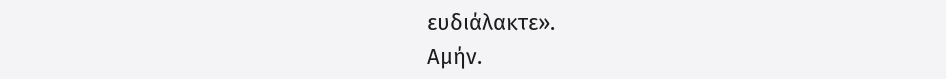ευδιάλακτε».
Αμήν.